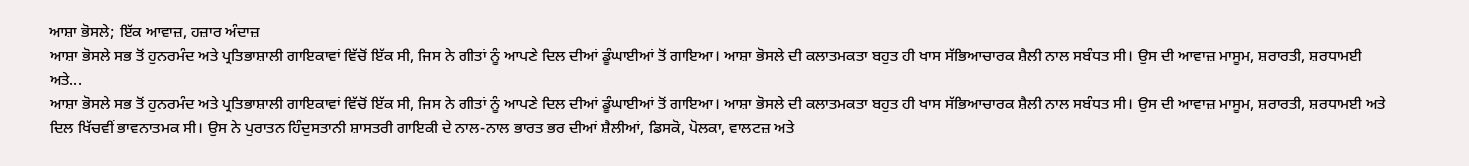ਆਸ਼ਾ ਭੋਸਲੇ; ਇੱਕ ਆਵਾਜ਼, ਹਜ਼ਾਰ ਅੰਦਾਜ਼
ਆਸ਼ਾ ਭੋਸਲੇ ਸਭ ਤੋਂ ਹੁਨਰਮੰਦ ਅਤੇ ਪ੍ਰਤਿਭਾਸ਼ਾਲੀ ਗਾਇਕਾਵਾਂ ਵਿੱਚੋਂ ਇੱਕ ਸੀ, ਜਿਸ ਨੇ ਗੀਤਾਂ ਨੂੰ ਆਪਣੇ ਦਿਲ ਦੀਆਂ ਡੂੰਘਾਈਆਂ ਤੋਂ ਗਾਇਆ। ਆਸ਼ਾ ਭੋਸਲੇ ਦੀ ਕਲਾਤਮਕਤਾ ਬਹੁਤ ਹੀ ਖਾਸ ਸੱਭਿਆਚਾਰਕ ਸ਼ੈਲੀ ਨਾਲ ਸਬੰਧਤ ਸੀ। ਉਸ ਦੀ ਆਵਾਜ਼ ਮਾਸੂਮ, ਸ਼ਰਾਰਤੀ, ਸ਼ਰਧਾਮਈ ਅਤੇ...
ਆਸ਼ਾ ਭੋਸਲੇ ਸਭ ਤੋਂ ਹੁਨਰਮੰਦ ਅਤੇ ਪ੍ਰਤਿਭਾਸ਼ਾਲੀ ਗਾਇਕਾਵਾਂ ਵਿੱਚੋਂ ਇੱਕ ਸੀ, ਜਿਸ ਨੇ ਗੀਤਾਂ ਨੂੰ ਆਪਣੇ ਦਿਲ ਦੀਆਂ ਡੂੰਘਾਈਆਂ ਤੋਂ ਗਾਇਆ। ਆਸ਼ਾ ਭੋਸਲੇ ਦੀ ਕਲਾਤਮਕਤਾ ਬਹੁਤ ਹੀ ਖਾਸ ਸੱਭਿਆਚਾਰਕ ਸ਼ੈਲੀ ਨਾਲ ਸਬੰਧਤ ਸੀ। ਉਸ ਦੀ ਆਵਾਜ਼ ਮਾਸੂਮ, ਸ਼ਰਾਰਤੀ, ਸ਼ਰਧਾਮਈ ਅਤੇ ਦਿਲ ਖਿੱਚਵੀਂ ਭਾਵਨਾਤਮਕ ਸੀ। ਉਸ ਨੇ ਪੁਰਾਤਨ ਹਿੰਦੁਸਤਾਨੀ ਸ਼ਾਸਤਰੀ ਗਾਇਕੀ ਦੇ ਨਾਲ-ਨਾਲ ਭਾਰਤ ਭਰ ਦੀਆਂ ਸ਼ੈਲੀਆਂ, ਡਿਸਕੋ, ਪੋਲਕਾ, ਵਾਲਟਜ਼ ਅਤੇ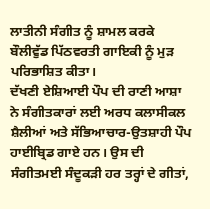ਲਾਤੀਨੀ ਸੰਗੀਤ ਨੂੰ ਸ਼ਾਮਲ ਕਰਕੇ ਬੌਲੀਵੁੱਡ ਪਿੱਠਵਰਤੀ ਗਾਇਕੀ ਨੂੰ ਮੁੜ ਪਰਿਭਾਸ਼ਿਤ ਕੀਤਾ।
ਦੱਖਣੀ ਏਸ਼ਿਆਈ ਪੌਪ ਦੀ ਰਾਣੀ ਆਸ਼ਾ ਨੇ ਸੰਗੀਤਕਾਰਾਂ ਲਈ ਅਰਧ ਕਲਾਸੀਕਲ ਸ਼ੈਲੀਆਂ ਅਤੇ ਸੱਭਿਆਚਾਰ-ਉਤਸ਼ਾਹੀ ਪੌਪ ਹਾਈਬ੍ਰਿਡ ਗਾਏ ਹਨ। ਉਸ ਦੀ ਸੰਗੀਤਮਈ ਸੰਦੂਕੜੀ ਹਰ ਤਰ੍ਹਾਂ ਦੇ ਗੀਤਾਂ,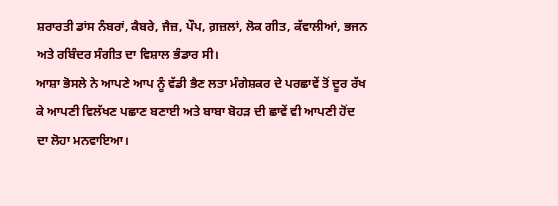ਸ਼ਰਾਰਤੀ ਡਾਂਸ ਨੰਬਰਾਂ, ਕੈਬਰੇ, ਜੈਜ਼, ਪੌਪ, ਗ਼ਜ਼ਲਾਂ, ਲੋਕ ਗੀਤ, ਕੱਵਾਲੀਆਂ, ਭਜਨ ਅਤੇ ਰਬਿੰਦਰ ਸੰਗੀਤ ਦਾ ਵਿਸ਼ਾਲ ਭੰਡਾਰ ਸੀ।
ਆਸ਼ਾ ਭੋਸਲੇ ਨੇ ਆਪਣੇ ਆਪ ਨੂੰ ਵੱਡੀ ਭੈਣ ਲਤਾ ਮੰਗੇਸ਼ਕਰ ਦੇ ਪਰਛਾਵੇਂ ਤੋਂ ਦੂਰ ਰੱਖ ਕੇ ਆਪਣੀ ਵਿਲੱਖਣ ਪਛਾਣ ਬਣਾਈ ਅਤੇ ਬਾਬਾ ਬੋਹੜ ਦੀ ਛਾਵੇਂ ਵੀ ਆਪਣੀ ਹੋਂਦ ਦਾ ਲੋਹਾ ਮਨਵਾਇਆ।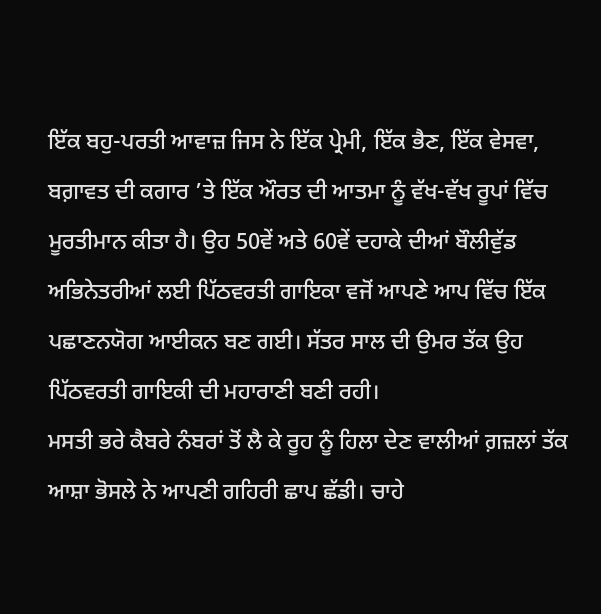ਇੱਕ ਬਹੁ-ਪਰਤੀ ਆਵਾਜ਼ ਜਿਸ ਨੇ ਇੱਕ ਪ੍ਰੇਮੀ, ਇੱਕ ਭੈਣ, ਇੱਕ ਵੇਸਵਾ, ਬਗ਼ਾਵਤ ਦੀ ਕਗਾਰ ’ਤੇ ਇੱਕ ਔਰਤ ਦੀ ਆਤਮਾ ਨੂੰ ਵੱਖ-ਵੱਖ ਰੂਪਾਂ ਵਿੱਚ ਮੂਰਤੀਮਾਨ ਕੀਤਾ ਹੈ। ਉਹ 50ਵੇਂ ਅਤੇ 60ਵੇਂ ਦਹਾਕੇ ਦੀਆਂ ਬੌਲੀਵੁੱਡ ਅਭਿਨੇਤਰੀਆਂ ਲਈ ਪਿੱਠਵਰਤੀ ਗਾਇਕਾ ਵਜੋਂ ਆਪਣੇ ਆਪ ਵਿੱਚ ਇੱਕ ਪਛਾਣਨਯੋਗ ਆਈਕਨ ਬਣ ਗਈ। ਸੱਤਰ ਸਾਲ ਦੀ ਉਮਰ ਤੱਕ ਉਹ ਪਿੱਠਵਰਤੀ ਗਾਇਕੀ ਦੀ ਮਹਾਰਾਣੀ ਬਣੀ ਰਹੀ।
ਮਸਤੀ ਭਰੇ ਕੈਬਰੇ ਨੰਬਰਾਂ ਤੋਂ ਲੈ ਕੇ ਰੂਹ ਨੂੰ ਹਿਲਾ ਦੇਣ ਵਾਲੀਆਂ ਗ਼ਜ਼ਲਾਂ ਤੱਕ ਆਸ਼ਾ ਭੋਸਲੇ ਨੇ ਆਪਣੀ ਗਹਿਰੀ ਛਾਪ ਛੱਡੀ। ਚਾਹੇ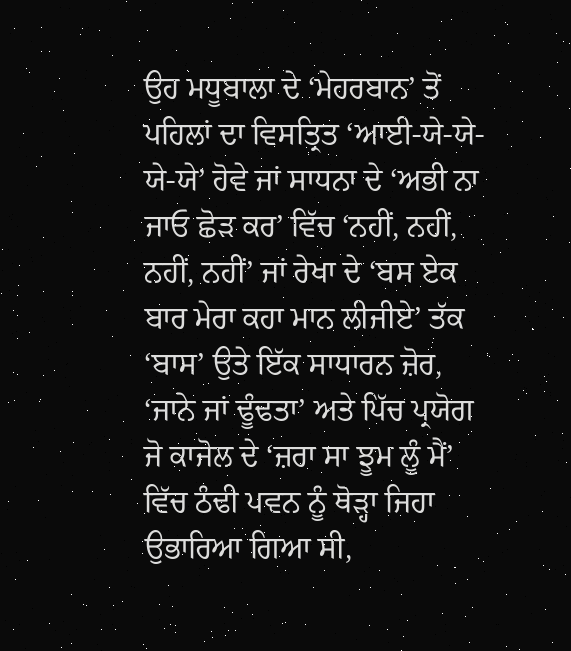ਉਹ ਮਧੂਬਾਲਾ ਦੇ ‘ਮੇਹਰਬਾਨ’ ਤੋਂ ਪਹਿਲਾਂ ਦਾ ਵਿਸਤ੍ਰਿਤ ‘ਆਈ-ਯੇ-ਯੇ-ਯੇ-ਯੇ’ ਹੋਵੇ ਜਾਂ ਸਾਧਨਾ ਦੇ ‘ਅਭੀ ਨਾ ਜਾਓ ਛੋੜ ਕਰ’ ਵਿੱਚ ‘ਨਹੀਂ, ਨਹੀਂ, ਨਹੀਂ, ਨਹੀਂ’ ਜਾਂ ਰੇਖਾ ਦੇ ‘ਬਸ ਏਕ ਬਾਰ ਮੇਰਾ ਕਹਾ ਮਾਨ ਲੀਜੀਏ’ ਤੱਕ ‘ਬਾਸ’ ਉਤੇ ਇੱਕ ਸਾਧਾਰਨ ਜ਼ੋਰ, ‘ਜਾਨੇ ਜਾਂ ਢੂੰਢਤਾ’ ਅਤੇ ਪਿੱਚ ਪ੍ਰਯੋਗ ਜੋ ਕਾਜੋਲ ਦੇ ‘ਜ਼ਰਾ ਸਾ ਝੂਮ ਲੂੰ ਮੈਂ’ ਵਿੱਚ ਠੰਢੀ ਪਵਨ ਨੂੰ ਥੋੜ੍ਹਾ ਜਿਹਾ ਉਭਾਰਿਆ ਗਿਆ ਸੀ,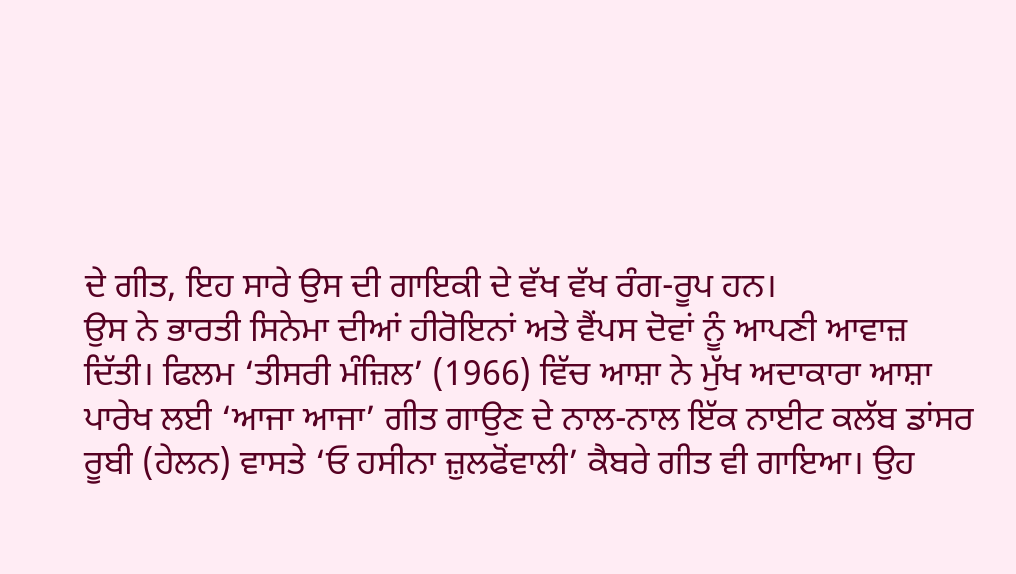ਦੇ ਗੀਤ, ਇਹ ਸਾਰੇ ਉਸ ਦੀ ਗਾਇਕੀ ਦੇ ਵੱਖ ਵੱਖ ਰੰਗ-ਰੂਪ ਹਨ।
ਉਸ ਨੇ ਭਾਰਤੀ ਸਿਨੇਮਾ ਦੀਆਂ ਹੀਰੋਇਨਾਂ ਅਤੇ ਵੈਂਪਸ ਦੋਵਾਂ ਨੂੰ ਆਪਣੀ ਆਵਾਜ਼ ਦਿੱਤੀ। ਫਿਲਮ ‘ਤੀਸਰੀ ਮੰਜ਼ਿਲ’ (1966) ਵਿੱਚ ਆਸ਼ਾ ਨੇ ਮੁੱਖ ਅਦਾਕਾਰਾ ਆਸ਼ਾ ਪਾਰੇਖ ਲਈ ‘ਆਜਾ ਆਜਾ’ ਗੀਤ ਗਾਉਣ ਦੇ ਨਾਲ-ਨਾਲ ਇੱਕ ਨਾਈਟ ਕਲੱਬ ਡਾਂਸਰ ਰੂਬੀ (ਹੇਲਨ) ਵਾਸਤੇ ‘ਓ ਹਸੀਨਾ ਜ਼ੁਲਫੋਂਵਾਲੀ’ ਕੈਬਰੇ ਗੀਤ ਵੀ ਗਾਇਆ। ਉਹ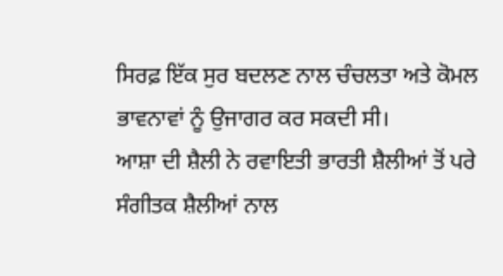ਸਿਰਫ਼ ਇੱਕ ਸੁਰ ਬਦਲਣ ਨਾਲ ਚੰਚਲਤਾ ਅਤੇ ਕੋਮਲ ਭਾਵਨਾਵਾਂ ਨੂੰ ਉਜਾਗਰ ਕਰ ਸਕਦੀ ਸੀ।
ਆਸ਼ਾ ਦੀ ਸ਼ੈਲੀ ਨੇ ਰਵਾਇਤੀ ਭਾਰਤੀ ਸ਼ੈਲੀਆਂ ਤੋਂ ਪਰੇ ਸੰਗੀਤਕ ਸ਼ੈਲੀਆਂ ਨਾਲ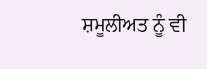ਸ਼ਮੂਲੀਅਤ ਨੂੰ ਵੀ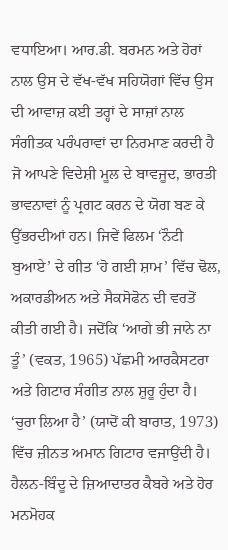ਵਧਾਇਆ। ਆਰ.ਡੀ. ਬਰਮਨ ਅਤੇ ਹੋਰਾਂ ਨਾਲ ਉਸ ਦੇ ਵੱਖ-ਵੱਖ ਸਹਿਯੋਗਾਂ ਵਿੱਚ ਉਸ ਦੀ ਆਵਾਜ਼ ਕਈ ਤਰ੍ਹਾਂ ਦੇ ਸਾਜ਼ਾਂ ਨਾਲ ਸੰਗੀਤਕ ਪਰੰਪਰਾਵਾਂ ਦਾ ਨਿਰਮਾਣ ਕਰਦੀ ਹੈ ਜੋ ਆਪਣੇ ਵਿਦੇਸ਼ੀ ਮੂਲ ਦੇ ਬਾਵਜੂਦ, ਭਾਰਤੀ ਭਾਵਨਾਵਾਂ ਨੂੰ ਪ੍ਰਗਟ ਕਰਨ ਦੇ ਯੋਗ ਬਣ ਕੇ ਉੱਭਰਦੀਆਂ ਹਨ। ਜਿਵੇਂ ਫਿਲਮ ‘ਨੌਟੀ ਬੁਆਏ’ ਦੇ ਗੀਤ ‘ਹੋ ਗਈ ਸ਼ਾਮ’ ਵਿੱਚ ਢੋਲ, ਅਕਾਰਡੀਅਨ ਅਤੇ ਸੈਕਸੋਫੋਨ ਦੀ ਵਰਤੋਂ ਕੀਤੀ ਗਈ ਹੈ। ਜਦੋਂਕਿ ‘ਆਗੇ ਭੀ ਜਾਨੇ ਨਾ ਤੂੰ’ (ਵਕਤ, 1965) ਪੱਛਮੀ ਆਰਕੈਸਟਰਾ ਅਤੇ ਗਿਟਾਰ ਸੰਗੀਤ ਨਾਲ ਸ਼ੁਰੂ ਹੁੰਦਾ ਹੈ। ‘ਚੁਰਾ ਲਿਆ ਹੈ’ (ਯਾਦੋਂ ਕੀ ਬਾਰਾਤ, 1973) ਵਿੱਚ ਜ਼ੀਨਤ ਅਮਾਨ ਗਿਟਾਰ ਵਜਾਉਂਦੀ ਹੈ। ਹੈਲਨ-ਬਿੰਦੂ ਦੇ ਜ਼ਿਆਦਾਤਰ ਕੈਬਰੇ ਅਤੇ ਹੋਰ ਮਨਮੋਹਕ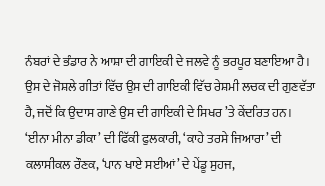ਨੰਬਰਾਂ ਦੇ ਭੰਡਾਰ ਨੇ ਆਸ਼ਾ ਦੀ ਗਾਇਕੀ ਦੇ ਜਲਵੇ ਨੂੰ ਭਰਪੂਰ ਬਣਾਇਆ ਹੈ।
ਉਸ ਦੇ ਜੋਸ਼ਲੇ ਗੀਤਾਂ ਵਿੱਚ ਉਸ ਦੀ ਗਾਇਕੀ ਵਿੱਚ ਰੇਸ਼ਮੀ ਲਚਕ ਦੀ ਗੁਣਵੱਤਾ ਹੈ, ਜਦੋਂ ਕਿ ਉਦਾਸ ਗਾਣੇ ਉਸ ਦੀ ਗਾਇਕੀ ਦੇ ਸਿਖਰ ’ਤੇ ਕੇਂਦਰਿਤ ਹਨ। ‘ਈਨਾ ਮੀਨਾ ਡੀਕਾ’ ਦੀ ਫਿੱਕੀ ਫੁਲਕਾਰੀ, ‘ਕਾਹੇ ਤਰਸੇ ਜਿਆਰਾ’ ਦੀ ਕਲਾਸੀਕਲ ਰੌਣਕ, ‘ਪਾਨ ਖਾਏ ਸਈਆਂ’ ਦੇ ਪੇਂਡੂ ਸੁਹਜ,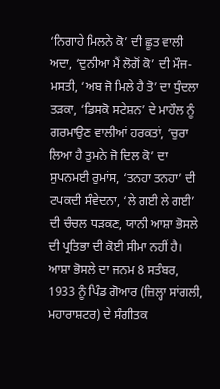‘ਨਿਗਾਹੇ ਮਿਲਨੇ ਕੋ’ ਦੀ ਛੂਤ ਵਾਲੀ ਅਦਾ, ‘ਦੁਨੀਆ ਮੈਂ ਲੋਗੋਂ ਕੋ’ ਦੀ ਮੌਜ-ਮਸਤੀ, ‘ਅਬ ਜੋ ਮਿਲੇ ਹੈ ਤੋ’ ਦਾ ਧੁੰਦਲਾ ਤੜਕਾ, ‘ਡਿਸਕੋ ਸਟੇਸ਼ਨ’ ਦੇ ਮਾਹੌਲ ਨੂੰ ਗਰਮਾਉਣ ਵਾਲੀਆਂ ਹਰਕਤਾਂ, ‘ਚੁਰਾ ਲਿਆ ਹੈ ਤੁਮਨੇ ਜੋ ਦਿਲ ਕੋ’ ਦਾ ਸੁਪਨਮਈ ਰੁਮਾਂਸ, ‘ਤਨਹਾ ਤਨਹਾ’ ਦੀ ਟਪਕਦੀ ਸੰਵੇਦਨਾ, ‘ਲੇ ਗਈ ਲੇ ਗਈ’ ਦੀ ਚੰਚਲ ਧੜਕਣ, ਯਾਨੀ ਆਸ਼ਾ ਭੋਸਲੇ ਦੀ ਪ੍ਰਤਿਭਾ ਦੀ ਕੋਈ ਸੀਮਾ ਨਹੀਂ ਹੈ।
ਆਸ਼ਾ ਭੋਸਲੇ ਦਾ ਜਨਮ 8 ਸਤੰਬਰ, 1933 ਨੂੰ ਪਿੰਡ ਗੋਆਰ (ਜ਼ਿਲ੍ਹਾ ਸਾਂਗਲੀ, ਮਹਾਰਾਸ਼ਟਰ) ਦੇ ਸੰਗੀਤਕ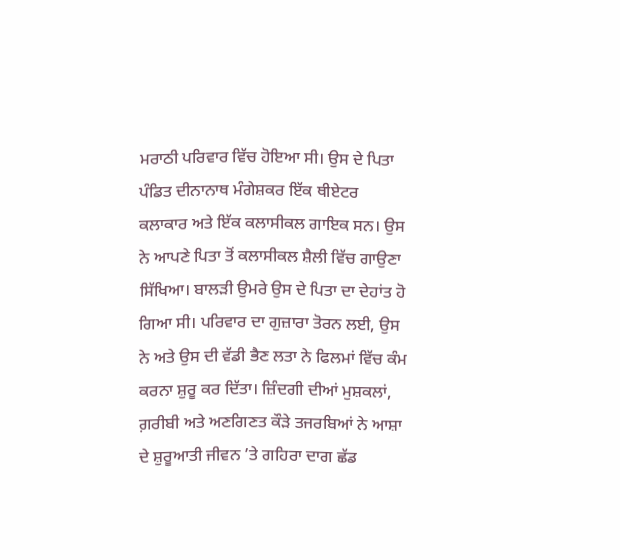ਮਰਾਠੀ ਪਰਿਵਾਰ ਵਿੱਚ ਹੋਇਆ ਸੀ। ਉਸ ਦੇ ਪਿਤਾ ਪੰਡਿਤ ਦੀਨਾਨਾਥ ਮੰਗੇਸ਼ਕਰ ਇੱਕ ਥੀਏਟਰ ਕਲਾਕਾਰ ਅਤੇ ਇੱਕ ਕਲਾਸੀਕਲ ਗਾਇਕ ਸਨ। ਉਸ ਨੇ ਆਪਣੇ ਪਿਤਾ ਤੋਂ ਕਲਾਸੀਕਲ ਸ਼ੈਲੀ ਵਿੱਚ ਗਾਉਣਾ ਸਿੱਖਿਆ। ਬਾਲੜੀ ਉਮਰੇ ਉਸ ਦੇ ਪਿਤਾ ਦਾ ਦੇਹਾਂਤ ਹੋ ਗਿਆ ਸੀ। ਪਰਿਵਾਰ ਦਾ ਗੁਜ਼ਾਰਾ ਤੋਰਨ ਲਈ, ਉਸ ਨੇ ਅਤੇ ਉਸ ਦੀ ਵੱਡੀ ਭੈਣ ਲਤਾ ਨੇ ਫਿਲਮਾਂ ਵਿੱਚ ਕੰਮ ਕਰਨਾ ਸ਼ੁਰੂ ਕਰ ਦਿੱਤਾ। ਜ਼ਿੰਦਗੀ ਦੀਆਂ ਮੁਸ਼ਕਲਾਂ, ਗ਼ਰੀਬੀ ਅਤੇ ਅਣਗਿਣਤ ਕੌੜੇ ਤਜਰਬਿਆਂ ਨੇ ਆਸ਼ਾ ਦੇ ਸ਼ੁਰੂਆਤੀ ਜੀਵਨ ’ਤੇ ਗਹਿਰਾ ਦਾਗ ਛੱਡ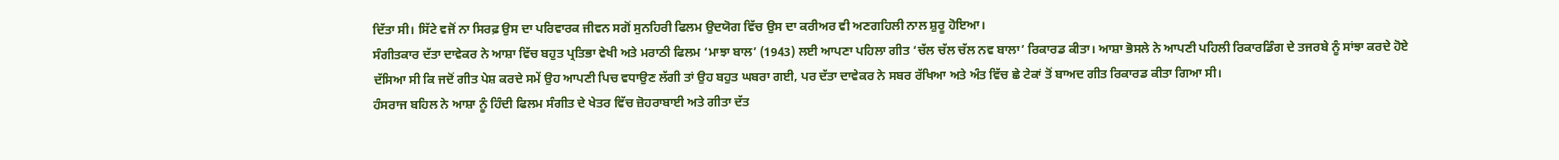ਦਿੱਤਾ ਸੀ। ਸਿੱਟੇ ਵਜੋਂ ਨਾ ਸਿਰਫ਼ ਉਸ ਦਾ ਪਰਿਵਾਰਕ ਜੀਵਨ ਸਗੋਂ ਸੁਨਹਿਰੀ ਫਿਲਮ ਉਦਯੋਗ ਵਿੱਚ ਉਸ ਦਾ ਕਰੀਅਰ ਵੀ ਅਣਗਹਿਲੀ ਨਾਲ ਸ਼ੁਰੂ ਹੋਇਆ।
ਸੰਗੀਤਕਾਰ ਦੱਤਾ ਦਾਵੇਕਰ ਨੇ ਆਸ਼ਾ ਵਿੱਚ ਬਹੁਤ ਪ੍ਰਤਿਭਾ ਵੇਖੀ ਅਤੇ ਮਰਾਠੀ ਫਿਲਮ ‘ਮਾਝਾ ਬਾਲ’ (1943) ਲਈ ਆਪਣਾ ਪਹਿਲਾ ਗੀਤ ‘ਚੱਲ ਚੱਲ ਚੱਲ ਨਵ ਬਾਲਾ’ ਰਿਕਾਰਡ ਕੀਤਾ। ਆਸ਼ਾ ਭੋਸਲੇ ਨੇ ਆਪਣੀ ਪਹਿਲੀ ਰਿਕਾਰਡਿੰਗ ਦੇ ਤਜਰਬੇ ਨੂੰ ਸਾਂਝਾ ਕਰਦੇ ਹੋਏ ਦੱਸਿਆ ਸੀ ਕਿ ਜਦੋਂ ਗੀਤ ਪੇਸ਼ ਕਰਦੇ ਸਮੇਂ ਉਹ ਆਪਣੀ ਪਿਚ ਵਧਾਉਣ ਲੱਗੀ ਤਾਂ ਉਹ ਬਹੁਤ ਘਬਰਾ ਗਈ, ਪਰ ਦੱਤਾ ਦਾਵੇਕਰ ਨੇ ਸਬਰ ਰੱਖਿਆ ਅਤੇ ਅੰਤ ਵਿੱਚ ਛੇ ਟੇਕਾਂ ਤੋਂ ਬਾਅਦ ਗੀਤ ਰਿਕਾਰਡ ਕੀਤਾ ਗਿਆ ਸੀ।
ਹੰਸਰਾਜ ਬਹਿਲ ਨੇ ਆਸ਼ਾ ਨੂੰ ਹਿੰਦੀ ਫਿਲਮ ਸੰਗੀਤ ਦੇ ਖੇਤਰ ਵਿੱਚ ਜ਼ੋਹਰਾਬਾਈ ਅਤੇ ਗੀਤਾ ਦੱਤ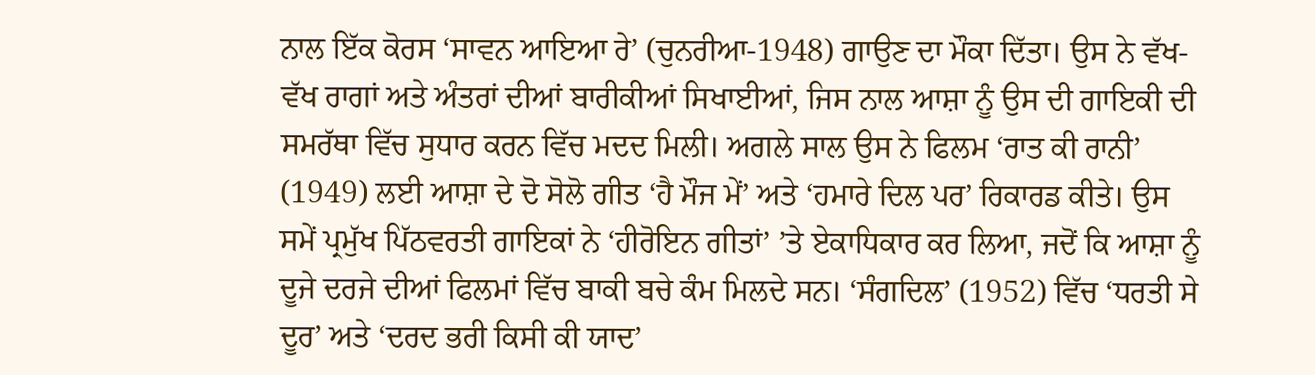ਨਾਲ ਇੱਕ ਕੋਰਸ ‘ਸਾਵਨ ਆਇਆ ਰੇ’ (ਚੁਨਰੀਆ-1948) ਗਾਉਣ ਦਾ ਮੌਕਾ ਦਿੱਤਾ। ਉਸ ਨੇ ਵੱਖ-ਵੱਖ ਰਾਗਾਂ ਅਤੇ ਅੰਤਰਾਂ ਦੀਆਂ ਬਾਰੀਕੀਆਂ ਸਿਖਾਈਆਂ, ਜਿਸ ਨਾਲ ਆਸ਼ਾ ਨੂੰ ਉਸ ਦੀ ਗਾਇਕੀ ਦੀ ਸਮਰੱਥਾ ਵਿੱਚ ਸੁਧਾਰ ਕਰਨ ਵਿੱਚ ਮਦਦ ਮਿਲੀ। ਅਗਲੇ ਸਾਲ ਉਸ ਨੇ ਫਿਲਮ ‘ਰਾਤ ਕੀ ਰਾਨੀ’ (1949) ਲਈ ਆਸ਼ਾ ਦੇ ਦੋ ਸੋਲੋ ਗੀਤ ‘ਹੈ ਮੌਜ ਮੇਂ’ ਅਤੇ ‘ਹਮਾਰੇ ਦਿਲ ਪਰ’ ਰਿਕਾਰਡ ਕੀਤੇ। ਉਸ ਸਮੇਂ ਪ੍ਰਮੁੱਖ ਪਿੱਠਵਰਤੀ ਗਾਇਕਾਂ ਨੇ ‘ਹੀਰੋਇਨ ਗੀਤਾਂ’ ’ਤੇ ਏਕਾਧਿਕਾਰ ਕਰ ਲਿਆ, ਜਦੋਂ ਕਿ ਆਸ਼ਾ ਨੂੰ ਦੂਜੇ ਦਰਜੇ ਦੀਆਂ ਫਿਲਮਾਂ ਵਿੱਚ ਬਾਕੀ ਬਚੇ ਕੰਮ ਮਿਲਦੇ ਸਨ। ‘ਸੰਗਦਿਲ’ (1952) ਵਿੱਚ ‘ਧਰਤੀ ਸੇ ਦੂਰ’ ਅਤੇ ‘ਦਰਦ ਭਰੀ ਕਿਸੀ ਕੀ ਯਾਦ’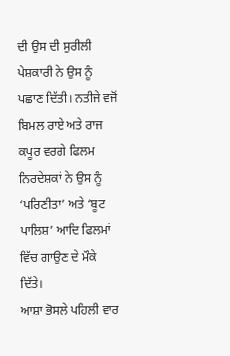ਦੀ ਉਸ ਦੀ ਸੁਰੀਲੀ ਪੇਸ਼ਕਾਰੀ ਨੇ ਉਸ ਨੂੰ ਪਛਾਣ ਦਿੱਤੀ। ਨਤੀਜੇ ਵਜੋਂ ਬਿਮਲ ਰਾਏ ਅਤੇ ਰਾਜ ਕਪੂਰ ਵਰਗੇ ਫਿਲਮ ਨਿਰਦੇਸ਼ਕਾਂ ਨੇ ਉਸ ਨੂੰ ‘ਪਰਿਣੀਤਾ’ ਅਤੇ ‘ਬੂਟ ਪਾਲਿਸ਼’ ਆਦਿ ਫਿਲਮਾਂ ਵਿੱਚ ਗਾਉਣ ਦੇ ਮੌਕੇ ਦਿੱਤੇ।
ਆਸ਼ਾ ਭੋਸਲੇ ਪਹਿਲੀ ਵਾਰ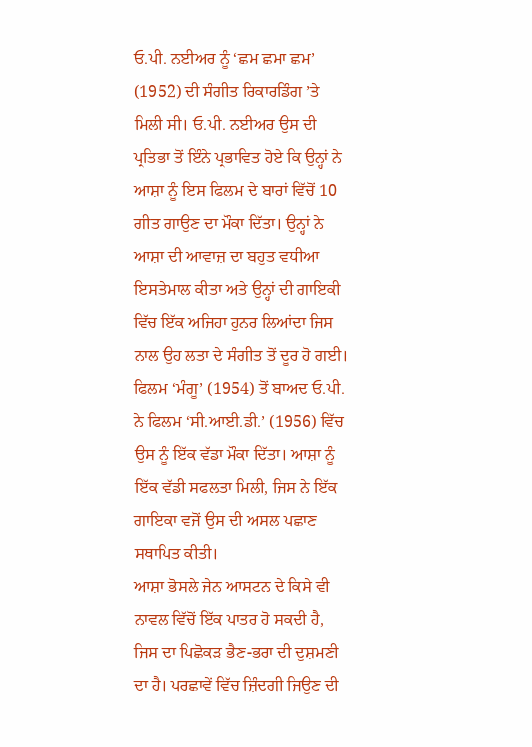ਓ.ਪੀ. ਨਈਅਰ ਨੂੰ ‘ਛਮ ਛਮਾ ਛਮ’ (1952) ਦੀ ਸੰਗੀਤ ਰਿਕਾਰਡਿੰਗ ’ਤੇ ਮਿਲੀ ਸੀ। ਓ.ਪੀ. ਨਈਅਰ ਉਸ ਦੀ ਪ੍ਰਤਿਭਾ ਤੋਂ ਇੰਨੇ ਪ੍ਰਭਾਵਿਤ ਹੋਏ ਕਿ ਉਨ੍ਹਾਂ ਨੇ ਆਸ਼ਾ ਨੂੰ ਇਸ ਫਿਲਮ ਦੇ ਬਾਰਾਂ ਵਿੱਚੋਂ 10 ਗੀਤ ਗਾਉਣ ਦਾ ਮੌਕਾ ਦਿੱਤਾ। ਉਨ੍ਹਾਂ ਨੇ ਆਸ਼ਾ ਦੀ ਆਵਾਜ਼ ਦਾ ਬਹੁਤ ਵਧੀਆ ਇਸਤੇਮਾਲ ਕੀਤਾ ਅਤੇ ਉਨ੍ਹਾਂ ਦੀ ਗਾਇਕੀ ਵਿੱਚ ਇੱਕ ਅਜਿਹਾ ਹੁਨਰ ਲਿਆਂਦਾ ਜਿਸ ਨਾਲ ਉਹ ਲਤਾ ਦੇ ਸੰਗੀਤ ਤੋਂ ਦੂਰ ਹੋ ਗਈ। ਫਿਲਮ ‘ਮੰਗੂ’ (1954) ਤੋਂ ਬਾਅਦ ਓ.ਪੀ. ਨੇ ਫਿਲਮ ‘ਸੀ.ਆਈ.ਡੀ.’ (1956) ਵਿੱਚ ਉਸ ਨੂੰ ਇੱਕ ਵੱਡਾ ਮੌਕਾ ਦਿੱਤਾ। ਆਸ਼ਾ ਨੂੰ ਇੱਕ ਵੱਡੀ ਸਫਲਤਾ ਮਿਲੀ, ਜਿਸ ਨੇ ਇੱਕ ਗਾਇਕਾ ਵਜੋਂ ਉਸ ਦੀ ਅਸਲ ਪਛਾਣ ਸਥਾਪਿਤ ਕੀਤੀ।
ਆਸ਼ਾ ਭੋਸਲੇ ਜੇਨ ਆਸਟਨ ਦੇ ਕਿਸੇ ਵੀ ਨਾਵਲ ਵਿੱਚੋਂ ਇੱਕ ਪਾਤਰ ਹੋ ਸਕਦੀ ਹੈ, ਜਿਸ ਦਾ ਪਿਛੋਕੜ ਭੈਣ-ਭਰਾ ਦੀ ਦੁਸ਼ਮਣੀ ਦਾ ਹੈ। ਪਰਛਾਵੇਂ ਵਿੱਚ ਜ਼ਿੰਦਗੀ ਜਿਉਣ ਦੀ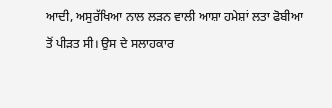ਆਦੀ, ਅਸੁਰੱਖਿਆ ਨਾਲ ਲੜਨ ਵਾਲੀ ਆਸ਼ਾ ਹਮੇਸ਼ਾਂ ਲਤਾ ਫੋਬੀਆ ਤੋਂ ਪੀੜਤ ਸੀ। ਉਸ ਦੇ ਸਲਾਹਕਾਰ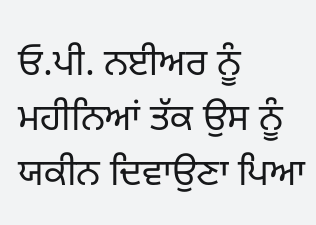ਓ.ਪੀ. ਨਈਅਰ ਨੂੰ ਮਹੀਨਿਆਂ ਤੱਕ ਉਸ ਨੂੰ ਯਕੀਨ ਦਿਵਾਉਣਾ ਪਿਆ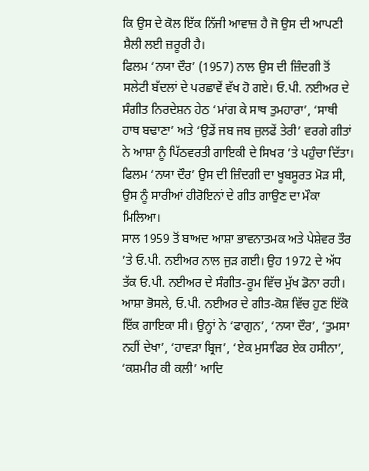ਕਿ ਉਸ ਦੇ ਕੋਲ ਇੱਕ ਨਿੱਜੀ ਆਵਾਜ਼ ਹੈ ਜੋ ਉਸ ਦੀ ਆਪਣੀ ਸ਼ੈਲੀ ਲਈ ਜ਼ਰੂਰੀ ਹੈ।
ਫਿਲਮ ‘ਨਯਾ ਦੌਰ’ (1957) ਨਾਲ ਉਸ ਦੀ ਜ਼ਿੰਦਗੀ ਤੋਂ ਸਲੇਟੀ ਬੱਦਲਾਂ ਦੇ ਪਰਛਾਵੇਂ ਵੱਖ ਹੋ ਗਏ। ਓ.ਪੀ. ਨਈਅਰ ਦੇ ਸੰਗੀਤ ਨਿਰਦੇਸ਼ਨ ਹੇਠ ‘ਮਾਂਗ ਕੇ ਸਾਥ ਤੁਮਹਾਰਾ’, ‘ਸਾਥੀ ਹਾਥ ਬਢਾਣਾ’ ਅਤੇ ‘ਉਡੇਂ ਜਬ ਜਬ ਜ਼ੁਲਫੇਂ ਤੇਰੀ’ ਵਰਗੇ ਗੀਤਾਂ ਨੇ ਆਸ਼ਾ ਨੂੰ ਪਿੱਠਵਰਤੀ ਗਾਇਕੀ ਦੇ ਸਿਖਰ ’ਤੇ ਪਹੁੰਚਾ ਦਿੱਤਾ। ਫਿਲਮ ‘ਨਯਾ ਦੌਰ’ ਉਸ ਦੀ ਜ਼ਿੰਦਗੀ ਦਾ ਖੂਬਸੂਰਤ ਮੋੜ ਸੀ, ਉਸ ਨੂੰ ਸਾਰੀਆਂ ਹੀਰੋਇਨਾਂ ਦੇ ਗੀਤ ਗਾਉਣ ਦਾ ਮੌਕਾ ਮਿਲਿਆ।
ਸਾਲ 1959 ਤੋਂ ਬਾਅਦ ਆਸ਼ਾ ਭਾਵਨਾਤਮਕ ਅਤੇ ਪੇਸ਼ੇਵਰ ਤੌਰ ’ਤੇ ਓ.ਪੀ. ਨਈਅਰ ਨਾਲ ਜੁੜ ਗਈ। ਉਹ 1972 ਦੇ ਅੱਧ ਤੱਕ ਓ.ਪੀ. ਨਈਅਰ ਦੇ ਸੰਗੀਤ-ਰੂਮ ਵਿੱਚ ਮੁੱਖ ਡੋਨਾ ਰਹੀ। ਆਸ਼ਾ ਭੋਸਲੇ, ਓ.ਪੀ. ਨਈਅਰ ਦੇ ਗੀਤ-ਕੋਸ਼ ਵਿੱਚ ਹੁਣ ਇੱਕੋ ਇੱਕ ਗਾਇਕਾ ਸੀ। ਉਨ੍ਹਾਂ ਨੇ ‘ਫਾਗੁਨ’, ‘ਨਯਾ ਦੌਰ’, ‘ਤੁਮਸਾ ਨਹੀਂ ਦੇਖਾ’, ‘ਹਾਵੜਾ ਬ੍ਰਿਜ’, ‘ਏਕ ਮੁਸਾਫਿਰ ਏਕ ਹਸੀਨਾ’, ‘ਕਸ਼ਮੀਰ ਕੀ ਕਲੀ’ ਆਦਿ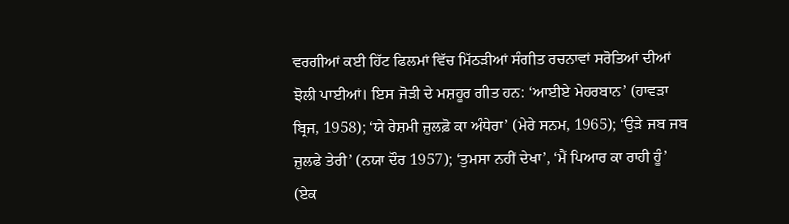ਵਰਗੀਆਂ ਕਈ ਹਿੱਟ ਫਿਲਮਾਂ ਵਿੱਚ ਮਿੱਠੜੀਆਂ ਸੰਗੀਤ ਰਚਨਾਵਾਂ ਸਰੋਤਿਆਂ ਦੀਆਂ ਝੋਲੀ ਪਾਈਆਂ। ਇਸ ਜੋੜੀ ਦੇ ਮਸ਼ਹੂਰ ਗੀਤ ਹਨ: ‘ਆਈਏ ਮੇਹਰਬਾਨ’ (ਹਾਵੜਾ ਬ੍ਰਿਜ, 1958); ‘ਯੇ ਰੇਸ਼ਮੀ ਜ਼ੁਲਫ਼ੋ ਕਾ ਅੰਧੇਰਾ’ (ਮੇਰੇ ਸਨਮ, 1965); ‘ਉੜੇ ਜਬ ਜਬ ਜ਼ੁਲਫੇ ਤੇਰੀ’ (ਨਯਾ ਦੌਰ 1957); ‘ਤੁਮਸਾ ਨਹੀਂ ਦੇਖਾ’, ‘ਮੈਂ ਪਿਆਰ ਕਾ ਰਾਹੀ ਹੂੰ’ (ਏਕ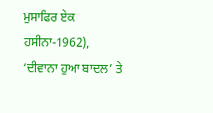ਮੁਸਾਫਿਰ ਏਕ ਹਸੀਨਾ-1962), ‘ਦੀਵਾਨਾ ਹੁਆ ਬਾਦਲ’ ਤੇ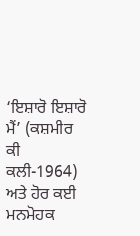‘ਇਸ਼ਾਰੋ ਇਸ਼ਾਰੋ ਮੈਂ’ (ਕਸ਼ਮੀਰ ਕੀ ਕਲੀ-1964) ਅਤੇ ਹੋਰ ਕਈ ਮਨਮੋਹਕ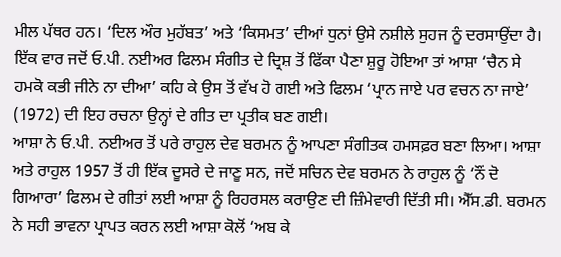ਮੀਲ ਪੱਥਰ ਹਨ। ‘ਦਿਲ ਔਰ ਮੁਹੱਬਤ’ ਅਤੇ ‘ਕਿਸਮਤ’ ਦੀਆਂ ਧੁਨਾਂ ਉਸੇ ਨਸ਼ੀਲੇ ਸੁਹਜ ਨੂੰ ਦਰਸਾਉਂਦਾ ਹੈ। ਇੱਕ ਵਾਰ ਜਦੋਂ ਓ.ਪੀ. ਨਈਅਰ ਫਿਲਮ ਸੰਗੀਤ ਦੇ ਦ੍ਰਿਸ਼ ਤੋਂ ਫਿੱਕਾ ਪੈਣਾ ਸ਼ੁਰੂ ਹੋਇਆ ਤਾਂ ਆਸ਼ਾ ‘ਚੈਨ ਸੇ ਹਮਕੋ ਕਭੀ ਜੀਨੇ ਨਾ ਦੀਆ’ ਕਹਿ ਕੇ ਉਸ ਤੋਂ ਵੱਖ ਹੋ ਗਈ ਅਤੇ ਫਿਲਮ ‘ਪ੍ਰਾਨ ਜਾਏ ਪਰ ਵਚਨ ਨਾ ਜਾਏ’ (1972) ਦੀ ਇਹ ਰਚਨਾ ਉਨ੍ਹਾਂ ਦੇ ਗੀਤ ਦਾ ਪ੍ਰਤੀਕ ਬਣ ਗਈ।
ਆਸ਼ਾ ਨੇ ਓ.ਪੀ. ਨਈਅਰ ਤੋਂ ਪਰੇ ਰਾਹੁਲ ਦੇਵ ਬਰਮਨ ਨੂੰ ਆਪਣਾ ਸੰਗੀਤਕ ਹਮਸਫ਼ਰ ਬਣਾ ਲਿਆ। ਆਸ਼ਾ ਅਤੇ ਰਾਹੁਲ 1957 ਤੋਂ ਹੀ ਇੱਕ ਦੂਸਰੇ ਦੇ ਜਾਣੂ ਸਨ, ਜਦੋਂ ਸਚਿਨ ਦੇਵ ਬਰਮਨ ਨੇ ਰਾਹੁਲ ਨੂੰ ‘ਨੌਂ ਦੋ ਗਿਆਰਾ’ ਫਿਲਮ ਦੇ ਗੀਤਾਂ ਲਈ ਆਸ਼ਾ ਨੂੰ ਰਿਹਰਸਲ ਕਰਾਉਣ ਦੀ ਜ਼ਿੰਮੇਵਾਰੀ ਦਿੱਤੀ ਸੀ। ਐੱਸ.ਡੀ. ਬਰਮਨ ਨੇ ਸਹੀ ਭਾਵਨਾ ਪ੍ਰਾਪਤ ਕਰਨ ਲਈ ਆਸ਼ਾ ਕੋਲੋਂ ‘ਅਬ ਕੇ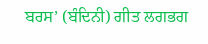ਬਰਸ’ (ਬੰਦਿਨੀ) ਗੀਤ ਲਗਭਗ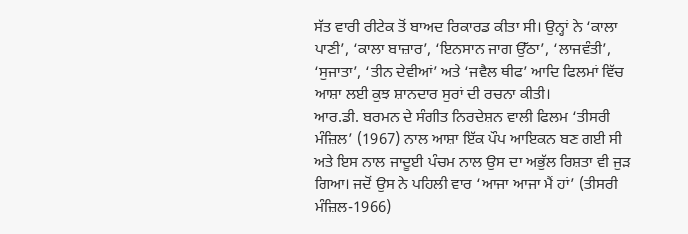ਸੱਤ ਵਾਰੀ ਰੀਟੇਕ ਤੋਂ ਬਾਅਦ ਰਿਕਾਰਡ ਕੀਤਾ ਸੀ। ਉਨ੍ਹਾਂ ਨੇ ‘ਕਾਲਾ ਪਾਣੀ’, ‘ਕਾਲਾ ਬਾਜ਼ਾਰ’, ‘ਇਨਸਾਨ ਜਾਗ ਉੱਠਾ’, ‘ਲਾਜਵੰਤੀ’, ‘ਸੁਜਾਤਾ’, ‘ਤੀਨ ਦੇਵੀਆਂ’ ਅਤੇ ‘ਜਵੈਲ ਥੀਫ’ ਆਦਿ ਫਿਲਮਾਂ ਵਿੱਚ ਆਸ਼ਾ ਲਈ ਕੁਝ ਸ਼ਾਨਦਾਰ ਸੁਰਾਂ ਦੀ ਰਚਨਾ ਕੀਤੀ।
ਆਰ.ਡੀ. ਬਰਮਨ ਦੇ ਸੰਗੀਤ ਨਿਰਦੇਸ਼ਨ ਵਾਲੀ ਫਿਲਮ ‘ਤੀਸਰੀ ਮੰਜ਼ਿਲ’ (1967) ਨਾਲ ਆਸ਼ਾ ਇੱਕ ਪੌਪ ਆਇਕਨ ਬਣ ਗਈ ਸੀ ਅਤੇ ਇਸ ਨਾਲ ਜਾਦੂਈ ਪੰਚਮ ਨਾਲ ਉਸ ਦਾ ਅਭੁੱਲ ਰਿਸ਼ਤਾ ਵੀ ਜੁੜ ਗਿਆ। ਜਦੋਂ ਉਸ ਨੇ ਪਹਿਲੀ ਵਾਰ ‘ਆਜਾ ਆਜਾ ਮੈਂ ਹਾਂ’ (ਤੀਸਰੀ ਮੰਜ਼ਿਲ-1966)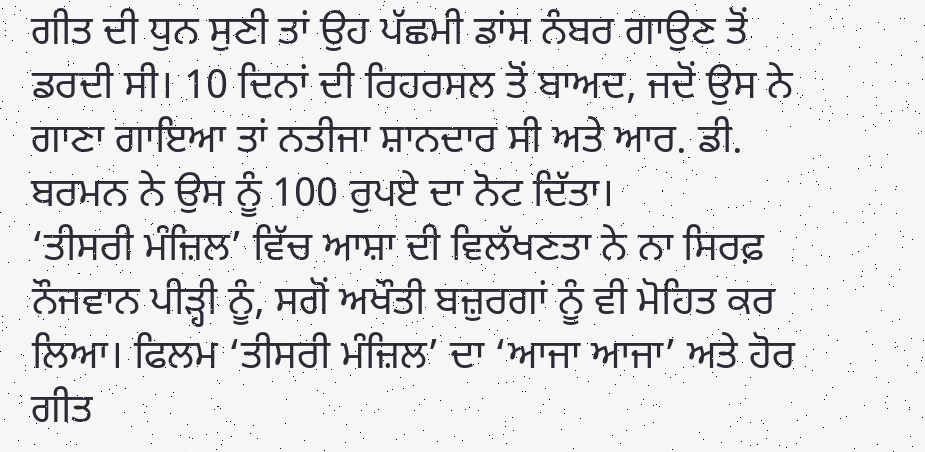ਗੀਤ ਦੀ ਧੁਨ ਸੁਣੀ ਤਾਂ ਉਹ ਪੱਛਮੀ ਡਾਂਸ ਨੰਬਰ ਗਾਉਣ ਤੋਂ ਡਰਦੀ ਸੀ। 10 ਦਿਨਾਂ ਦੀ ਰਿਹਰਸਲ ਤੋਂ ਬਾਅਦ, ਜਦੋਂ ਉਸ ਨੇ ਗਾਣਾ ਗਾਇਆ ਤਾਂ ਨਤੀਜਾ ਸ਼ਾਨਦਾਰ ਸੀ ਅਤੇ ਆਰ. ਡੀ. ਬਰਮਨ ਨੇ ਉਸ ਨੂੰ 100 ਰੁਪਏ ਦਾ ਨੋਟ ਦਿੱਤਾ।
‘ਤੀਸਰੀ ਮੰਜ਼ਿਲ’ ਵਿੱਚ ਆਸ਼ਾ ਦੀ ਵਿਲੱਖਣਤਾ ਨੇ ਨਾ ਸਿਰਫ਼ ਨੌਜਵਾਨ ਪੀੜ੍ਹੀ ਨੂੰ, ਸਗੋਂ ਅਖੌਤੀ ਬਜ਼ੁਰਗਾਂ ਨੂੰ ਵੀ ਮੋਹਿਤ ਕਰ ਲਿਆ। ਫਿਲਮ ‘ਤੀਸਰੀ ਮੰਜ਼ਿਲ’ ਦਾ ‘ਆਜਾ ਆਜਾ’ ਅਤੇ ਹੋਰ ਗੀਤ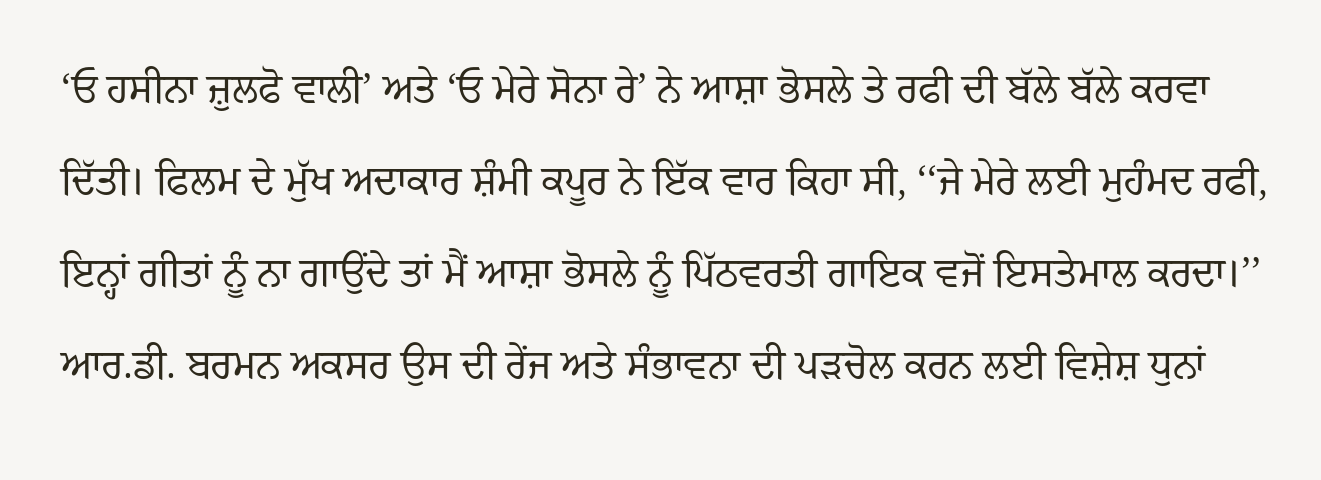‘ਓ ਹਸੀਨਾ ਜ਼ੁਲਫੋ ਵਾਲੀ’ ਅਤੇ ‘ਓ ਮੇਰੇ ਸੋਨਾ ਰੇ’ ਨੇ ਆਸ਼ਾ ਭੋਸਲੇ ਤੇ ਰਫੀ ਦੀ ਬੱਲੇ ਬੱਲੇ ਕਰਵਾ ਦਿੱਤੀ। ਫਿਲਮ ਦੇ ਮੁੱਖ ਅਦਾਕਾਰ ਸ਼ੰਮੀ ਕਪੂਰ ਨੇ ਇੱਕ ਵਾਰ ਕਿਹਾ ਸੀ, ‘‘ਜੇ ਮੇਰੇ ਲਈ ਮੁਹੰਮਦ ਰਫੀ, ਇਨ੍ਹਾਂ ਗੀਤਾਂ ਨੂੰ ਨਾ ਗਾਉਂਦੇ ਤਾਂ ਮੈਂ ਆਸ਼ਾ ਭੋਸਲੇ ਨੂੰ ਪਿੱਠਵਰਤੀ ਗਾਇਕ ਵਜੋਂ ਇਸਤੇਮਾਲ ਕਰਦਾ।’’
ਆਰ.ਡੀ. ਬਰਮਨ ਅਕਸਰ ਉਸ ਦੀ ਰੇਂਜ ਅਤੇ ਸੰਭਾਵਨਾ ਦੀ ਪੜਚੋਲ ਕਰਨ ਲਈ ਵਿਸ਼ੇਸ਼ ਧੁਨਾਂ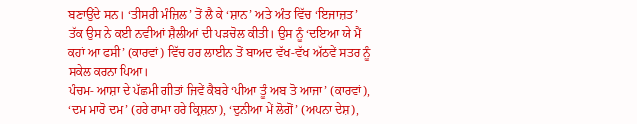ਬਣਾਉਂਦੇ ਸਨ। ‘ਤੀਸਰੀ ਮੰਜ਼ਿਲ’ ਤੋਂ ਲੈ ਕੇ ‘ਸ਼ਾਨ’ ਅਤੇ ਅੰਤ ਵਿੱਚ ‘ਇਜਾਜ਼ਤ’ ਤੱਕ ਉਸ ਨੇ ਕਈ ਨਵੀਆਂ ਸ਼ੈਲੀਆਂ ਦੀ ਪੜਚੋਲ ਕੀਤੀ। ਉਸ ਨੂੰ ‘ਦਇਆ ਯੇ ਮੈਂ ਕਹਾਂ ਆ ਫਸੀ’ (ਕਾਰਵਾਂ) ਵਿੱਚ ਹਰ ਲਾਈਨ ਤੋਂ ਬਾਅਦ ਵੱਖ-ਵੱਖ ਅੱਠਵੇਂ ਸਤਰ ਨੂੰ ਸਕੇਲ ਕਰਨਾ ਪਿਆ।
ਪੰਚਮ- ਆਸ਼ਾ ਦੇ ਪੱਛਮੀ ਗੀਤਾਂ ਜਿਵੇਂ ਕੈਬਰੇ ‘ਪੀਆ ਤੂੰ ਅਬ ਤੋ ਆਜਾ’ (ਕਾਰਵਾਂ), ‘ਦਮ ਮਾਰੋ ਦਮ’ (ਹਰੇ ਰਾਮਾ ਹਰੇ ਕ੍ਰਿਸ਼ਨਾ), ‘ਦੁਨੀਆ ਮੇਂ ਲੋਗੋਂ’ (ਅਪਨਾ ਦੇਸ਼),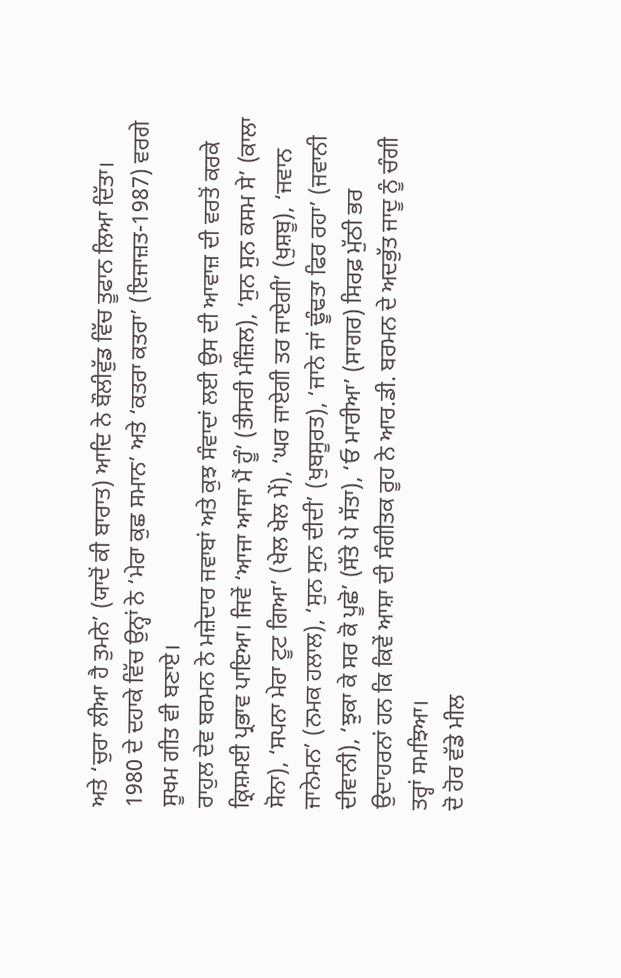ਅਤੇ ‘ਚੁਰਾ ਲੀਆ ਹੈ ਤੁਮਨੇ’ (ਯਾਦੋਂ ਕੀ ਬਾਰਾਤ) ਆਦਿ ਨੇ ਬੌਲੀਵੁੱਡ ਵਿੱਚ ਤੂਫਾਨ ਲਿਆ ਦਿੱਤਾ। 1980 ਦੇ ਦਹਾਕੇ ਵਿੱਚ ਉਨ੍ਹਾਂ ਨੇ ‘ਮੇਰਾ ਕੁਛ ਸਮਾਨ’ ਅਤੇ ‘ਕਤਰਾ ਕਤਰਾ’ (ਇਜਾਜ਼ਤ-1987) ਵਰਗੇ ਸੂਖਮ ਗੀਤ ਵੀ ਬਣਾਏ।
ਰਾਹੁਲ ਦੇਵ ਬਰਮਨ ਨੇ ਮਜ਼ੇਦਾਰ ਜਵਾਬਾਂ ਅਤੇ ਕੁਝ ਸੰਵਾਦਾਂ ਲਈ ਉਸ ਦੀ ਆਵਾਜ਼ ਦੀ ਵਰਤੋਂ ਕਰਕੇ ਕ੍ਰਿਸ਼ਮਈ ਪ੍ਰਭਾਵ ਪਾਇਆ। ਜਿਵੇਂ ‘ਆਜਾ ਆਜਾ ਮੈਂ ਹੂੰ’ (ਤੀਸਰੀ ਮੰਜ਼ਿਲ), ‘ਸੁਨ ਸੁਨ ਕਸਮ ਸੇ’ (ਕਾਲਾ ਸੋਨਾ), ‘ਸਪਨਾ ਮੇਰਾ ਟੂਟ ਗਿਆ’ (ਖੇਲ ਖੇਲ ਮੇਂ), ‘ਘਰ ਜਾਏਗੀ ਤਰ ਜਾਏਗੀ’ (ਖੁਸ਼ਬੂ), ‘ਜਵਾਨ ਜਾਨੇਮਨ’ (ਨਮਕ ਹਲਾਲ), ‘ਸੁਨ ਸੁਨ ਦੀਦੀ’ (ਖੁਬਸੂਰਤ), ‘ਜਾਨੇ ਜਾਂ ਢੂੰਢਤਾ ਫਿਰ ਰਹਾ’ (ਜਵਾਨੀ ਦੀਵਾਨੀ), ‘ਝੁਕਾ ਕੇ ਸਰ ਕੋ ਪੂਛੋ’ (ਸੱਤੇ ਪੇ ਸੱਤਾ), ‘ਓ ਮਾਰੀਆ’ (ਸਾਗਰ) ਸਿਰਫ਼ ਮੁੱਠੀ ਭਰ ਉਦਾਹਰਨਾਂ ਹਨ ਕਿ ਕਿਵੇਂ ਆਸ਼ਾ ਦੀ ਸੰਗੀਤਕ ਰੂਹ ਨੇ ਆਰ.ਡੀ. ਬਰਮਨ ਦੇ ਅਦਭੁੱਤ ਜਾਦੂ ਨੂੰ ਚੰਗੀ ਤਰ੍ਹਾਂ ਸਮਝਿਆ।
ਦੋ ਹੋਰ ਵੱਡੇ ਮੀਲ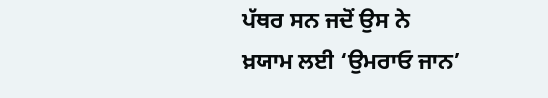ਪੱਥਰ ਸਨ ਜਦੋਂ ਉਸ ਨੇ ਖ਼ਯਾਮ ਲਈ ‘ਉਮਰਾਓ ਜਾਨ’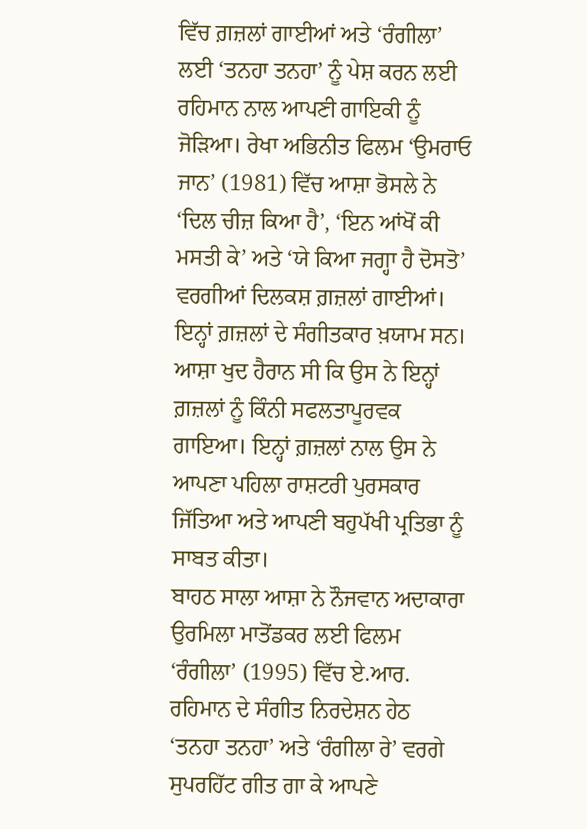ਵਿੱਚ ਗ਼ਜ਼ਲਾਂ ਗਾਈਆਂ ਅਤੇ ‘ਰੰਗੀਲਾ’ ਲਈ ‘ਤਨਹਾ ਤਨਹਾ’ ਨੂੰ ਪੇਸ਼ ਕਰਨ ਲਈ ਰਹਿਮਾਨ ਨਾਲ ਆਪਣੀ ਗਾਇਕੀ ਨੂੰ ਜੋੜਿਆ। ਰੇਖਾ ਅਭਿਨੀਤ ਫਿਲਮ ‘ਉਮਰਾਓ ਜਾਨ’ (1981) ਵਿੱਚ ਆਸ਼ਾ ਭੋਸਲੇ ਨੇ ‘ਦਿਲ ਚੀਜ਼ ਕਿਆ ਹੈ’, ‘ਇਨ ਆਂਖੋਂ ਕੀ ਮਸਤੀ ਕੇ’ ਅਤੇ ‘ਯੇ ਕਿਆ ਜਗ੍ਹਾ ਹੈ ਦੋਸਤੋ’ ਵਰਗੀਆਂ ਦਿਲਕਸ਼ ਗ਼ਜ਼ਲਾਂ ਗਾਈਆਂ। ਇਨ੍ਹਾਂ ਗ਼ਜ਼ਲਾਂ ਦੇ ਸੰਗੀਤਕਾਰ ਖ਼ਯਾਮ ਸਨ। ਆਸ਼ਾ ਖੁਦ ਹੈਰਾਨ ਸੀ ਕਿ ਉਸ ਨੇ ਇਨ੍ਹਾਂ ਗ਼ਜ਼ਲਾਂ ਨੂੰ ਕਿੰਨੀ ਸਫਲਤਾਪੂਰਵਕ ਗਾਇਆ। ਇਨ੍ਹਾਂ ਗ਼ਜ਼ਲਾਂ ਨਾਲ ਉਸ ਨੇ ਆਪਣਾ ਪਹਿਲਾ ਰਾਸ਼ਟਰੀ ਪੁਰਸਕਾਰ ਜਿੱਤਿਆ ਅਤੇ ਆਪਣੀ ਬਹੁਪੱਖੀ ਪ੍ਰਤਿਭਾ ਨੂੰ ਸਾਬਤ ਕੀਤਾ।
ਬਾਹਠ ਸਾਲਾ ਆਸ਼ਾ ਨੇ ਨੌਜਵਾਨ ਅਦਾਕਾਰਾ ਉਰਮਿਲਾ ਮਾਤੋਂਡਕਰ ਲਈ ਫਿਲਮ ‘ਰੰਗੀਲਾ’ (1995) ਵਿੱਚ ਏ.ਆਰ. ਰਹਿਮਾਨ ਦੇ ਸੰਗੀਤ ਨਿਰਦੇਸ਼ਨ ਹੇਠ ‘ਤਨਹਾ ਤਨਹਾ’ ਅਤੇ ‘ਰੰਗੀਲਾ ਰੇ’ ਵਰਗੇ ਸੁਪਰਹਿੱਟ ਗੀਤ ਗਾ ਕੇ ਆਪਣੇ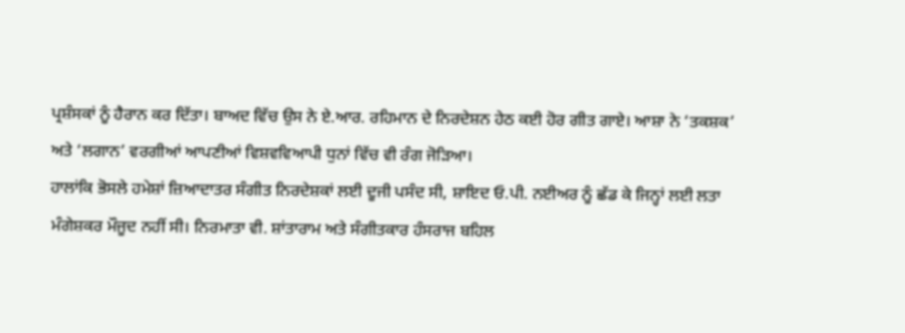ਪ੍ਰਸ਼ੰਸਕਾਂ ਨੂੰ ਹੈਰਾਨ ਕਰ ਦਿੱਤਾ। ਬਾਅਦ ਵਿੱਚ ਉਸ ਨੇ ਏ.ਆਰ. ਰਹਿਮਾਨ ਦੇ ਨਿਰਦੇਸ਼ਨ ਹੇਠ ਕਈ ਹੋਰ ਗੀਤ ਗਾਏ। ਆਸ਼ਾ ਨੇ ‘ਤਕਸ਼ਕ’ ਅਤੇ ‘ਲਗਾਨ’ ਵਰਗੀਆਂ ਆਪਣੀਆਂ ਵਿਸ਼ਵਵਿਆਪੀ ਧੁਨਾਂ ਵਿੱਚ ਵੀ ਰੰਗ ਜੋੜਿਆ।
ਹਾਲਾਂਕਿ ਭੋਸਲੇ ਹਮੇਸ਼ਾਂ ਜ਼ਿਆਦਾਤਰ ਸੰਗੀਤ ਨਿਰਦੇਸ਼ਕਾਂ ਲਈ ਦੂਜੀ ਪਸੰਦ ਸੀ, ਸ਼ਾਇਦ ਓ.ਪੀ. ਨਈਅਰ ਨੂੰ ਛੱਡ ਕੇ ਜਿਨ੍ਹਾਂ ਲਈ ਲਤਾ ਮੰਗੇਸ਼ਕਰ ਮੌਜੂਦ ਨਹੀਂ ਸੀ। ਨਿਰਮਾਤਾ ਵੀ. ਸ਼ਾਂਤਾਰਾਮ ਅਤੇ ਸੰਗੀਤਕਾਰ ਹੰਸਰਾਜ ਬਹਿਲ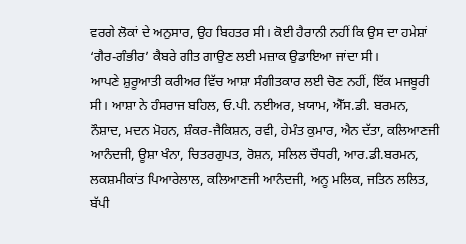ਵਰਗੇ ਲੋਕਾਂ ਦੇ ਅਨੁਸਾਰ, ਉਹ ਬਿਹਤਰ ਸੀ। ਕੋਈ ਹੈਰਾਨੀ ਨਹੀਂ ਕਿ ਉਸ ਦਾ ਹਮੇਸ਼ਾਂ ‘ਗੈਰ-ਗੰਭੀਰ’ ਕੈਬਰੇ ਗੀਤ ਗਾਉਣ ਲਈ ਮਜ਼ਾਕ ਉਡਾਇਆ ਜਾਂਦਾ ਸੀ।
ਆਪਣੇ ਸ਼ੁਰੂਆਤੀ ਕਰੀਅਰ ਵਿੱਚ ਆਸ਼ਾ ਸੰਗੀਤਕਾਰ ਲਈ ਚੋਣ ਨਹੀਂ, ਇੱਕ ਮਜਬੂਰੀ ਸੀ। ਆਸ਼ਾ ਨੇ ਹੰਸਰਾਜ ਬਹਿਲ, ਓ.ਪੀ. ਨਈਅਰ, ਖ਼ਯਾਮ, ਐੱਸ.ਡੀ. ਬਰਮਨ, ਨੌਸ਼ਾਦ, ਮਦਨ ਮੋਹਨ, ਸ਼ੰਕਰ-ਜੈਕਿਸ਼ਨ, ਰਵੀ, ਹੇਮੰਤ ਕੁਮਾਰ, ਐਨ ਦੱਤਾ, ਕਲਿਆਣਜੀ ਆਨੰਦਜੀ, ਊਸ਼ਾ ਖੰਨਾ, ਚਿਤਰਗੁਪਤ, ਰੋਸ਼ਨ, ਸਲਿਲ ਚੌਧਰੀ, ਆਰ.ਡੀ.ਬਰਮਨ, ਲਕਸ਼ਮੀਕਾਂਤ ਪਿਆਰੇਲਾਲ, ਕਲਿਆਣਜੀ ਆਨੰਦਜੀ, ਅਨੂ ਮਲਿਕ, ਜਤਿਨ ਲਲਿਤ, ਬੱਪੀ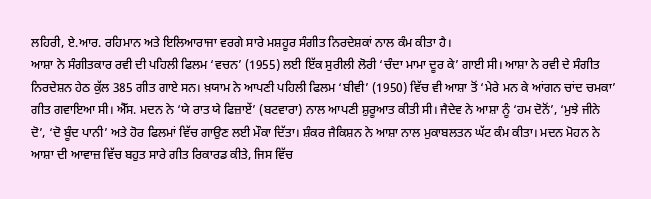ਲਹਿਰੀ, ਏ.ਆਰ. ਰਹਿਮਾਨ ਅਤੇ ਇਲਿਆਰਾਜਾ ਵਰਗੇ ਸਾਰੇ ਮਸ਼ਹੂਰ ਸੰਗੀਤ ਨਿਰਦੇਸ਼ਕਾਂ ਨਾਲ ਕੰਮ ਕੀਤਾ ਹੈ।
ਆਸ਼ਾ ਨੇ ਸੰਗੀਤਕਾਰ ਰਵੀ ਦੀ ਪਹਿਲੀ ਫਿਲਮ ‘ਵਚਨ’ (1955) ਲਈ ਇੱਕ ਸੁਰੀਲੀ ਲੋਰੀ ‘ਚੰਦਾ ਮਾਮਾ ਦੂਰ ਕੇ’ ਗਾਈ ਸੀ। ਆਸ਼ਾ ਨੇ ਰਵੀ ਦੇ ਸੰਗੀਤ ਨਿਰਦੇਸ਼ਨ ਹੇਠ ਕੁੱਲ 385 ਗੀਤ ਗਾਏ ਸਨ। ਖ਼ਯਾਮ ਨੇ ਆਪਣੀ ਪਹਿਲੀ ਫਿਲਮ ‘ਬੀਵੀ’ (1950) ਵਿੱਚ ਵੀ ਆਸ਼ਾ ਤੋਂ ‘ਮੇਰੇ ਮਨ ਕੇ ਆਂਗਨ ਚਾਂਦ ਚਮਕਾ’ ਗੀਤ ਗਵਾਇਆ ਸੀ। ਐੱਸ. ਮਦਨ ਨੇ ‘ਯੇ ਰਾਤ ਯੇ ਫਿਜ਼ਾਏਂ’ (ਬਟਵਾਰਾ) ਨਾਲ ਆਪਣੀ ਸ਼ੁਰੂਆਤ ਕੀਤੀ ਸੀ। ਜੈਦੇਵ ਨੇ ਆਸ਼ਾ ਨੂੰ ‘ਹਮ ਦੋਨੋਂ’, ‘ਮੁਝੇ ਜੀਨੇ ਦੋ’, ‘ਦੋ ਬੂੰਦ ਪਾਨੀ’ ਅਤੇ ਹੋਰ ਫਿਲਮਾਂ ਵਿੱਚ ਗਾਉਣ ਲਈ ਮੌਕਾ ਦਿੱਤਾ। ਸ਼ੰਕਰ ਜੈਕਿਸ਼ਨ ਨੇ ਆਸ਼ਾ ਨਾਲ ਮੁਕਾਬਲਤਨ ਘੱਟ ਕੰਮ ਕੀਤਾ। ਮਦਨ ਮੋਹਨ ਨੇ ਆਸ਼ਾ ਦੀ ਆਵਾਜ਼ ਵਿੱਚ ਬਹੁਤ ਸਾਰੇ ਗੀਤ ਰਿਕਾਰਡ ਕੀਤੇ, ਜਿਸ ਵਿੱਚ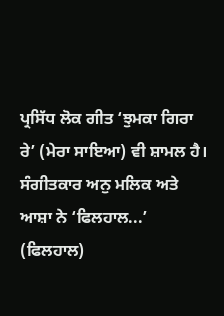ਪ੍ਰਸਿੱਧ ਲੋਕ ਗੀਤ ‘ਝੁਮਕਾ ਗਿਰਾ ਰੇ’ (ਮੇਰਾ ਸਾਇਆ) ਵੀ ਸ਼ਾਮਲ ਹੈ।
ਸੰਗੀਤਕਾਰ ਅਨੁ ਮਲਿਕ ਅਤੇ ਆਸ਼ਾ ਨੇ ‘ਫਿਲਹਾਲ...’ (ਫਿਲਹਾਲ)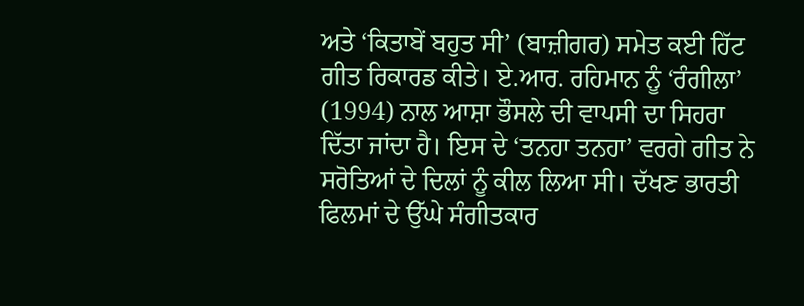ਅਤੇ ‘ਕਿਤਾਬੇਂ ਬਹੁਤ ਸੀ’ (ਬਾਜ਼ੀਗਰ) ਸਮੇਤ ਕਈ ਹਿੱਟ ਗੀਤ ਰਿਕਾਰਡ ਕੀਤੇ। ਏ.ਆਰ. ਰਹਿਮਾਨ ਨੂੰ ‘ਰੰਗੀਲਾ’ (1994) ਨਾਲ ਆਸ਼ਾ ਭੌਸਲੇ ਦੀ ਵਾਪਸੀ ਦਾ ਸਿਹਰਾ ਦਿੱਤਾ ਜਾਂਦਾ ਹੈ। ਇਸ ਦੇ ‘ਤਨਹਾ ਤਨਹਾ’ ਵਰਗੇ ਗੀਤ ਨੇ ਸਰੋਤਿਆਂ ਦੇ ਦਿਲਾਂ ਨੂੰ ਕੀਲ ਲਿਆ ਸੀ। ਦੱਖਣ ਭਾਰਤੀ ਫਿਲਮਾਂ ਦੇ ਉੱਘੇ ਸੰਗੀਤਕਾਰ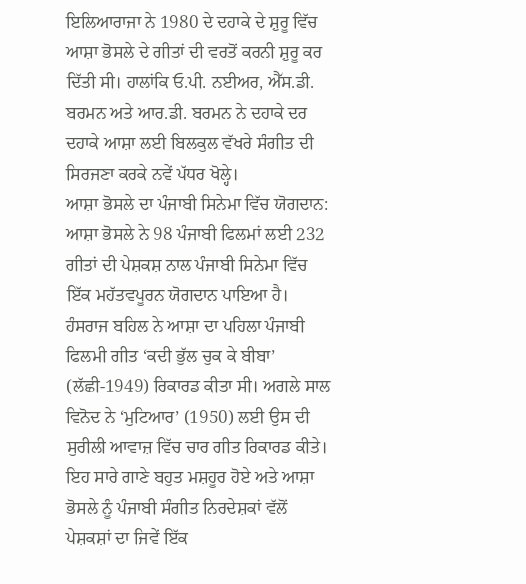ਇਲਿਆਰਾਜਾ ਨੇ 1980 ਦੇ ਦਹਾਕੇ ਦੇ ਸ਼ੁਰੂ ਵਿੱਚ ਆਸ਼ਾ ਭੋਸਲੇ ਦੇ ਗੀਤਾਂ ਦੀ ਵਰਤੋਂ ਕਰਨੀ ਸ਼ੁਰੂ ਕਰ ਦਿੱਤੀ ਸੀ। ਹਾਲਾਂਕਿ ਓ.ਪੀ. ਨਈਅਰ, ਐੱਸ.ਡੀ. ਬਰਮਨ ਅਤੇ ਆਰ.ਡੀ. ਬਰਮਨ ਨੇ ਦਹਾਕੇ ਦਰ ਦਹਾਕੇ ਆਸ਼ਾ ਲਈ ਬਿਲਕੁਲ ਵੱਖਰੇ ਸੰਗੀਤ ਦੀ ਸਿਰਜਣਾ ਕਰਕੇ ਨਵੇਂ ਪੱਧਰ ਖੋਲ੍ਹੇ।
ਆਸ਼ਾ ਭੋਸਲੇ ਦਾ ਪੰਜਾਬੀ ਸਿਨੇਮਾ ਵਿੱਚ ਯੋਗਦਾਨ: ਆਸ਼ਾ ਭੋਸਲੇ ਨੇ 98 ਪੰਜਾਬੀ ਫਿਲਮਾਂ ਲਈ 232 ਗੀਤਾਂ ਦੀ ਪੇਸ਼ਕਸ਼ ਨਾਲ ਪੰਜਾਬੀ ਸਿਨੇਮਾ ਵਿੱਚ ਇੱਕ ਮਹੱਤਵਪੂਰਨ ਯੋਗਦਾਨ ਪਾਇਆ ਹੈ। ਹੰਸਰਾਜ ਬਹਿਲ ਨੇ ਆਸ਼ਾ ਦਾ ਪਹਿਲਾ ਪੰਜਾਬੀ ਫਿਲਮੀ ਗੀਤ ‘ਕਦੀ ਭੁੱਲ ਚੁਕ ਕੇ ਬੀਬਾ’ (ਲੱਛੀ-1949) ਰਿਕਾਰਡ ਕੀਤਾ ਸੀ। ਅਗਲੇ ਸਾਲ ਵਿਨੋਦ ਨੇ ‘ਮੁਟਿਆਰ’ (1950) ਲਈ ਉਸ ਦੀ ਸੁਰੀਲੀ ਆਵਾਜ਼ ਵਿੱਚ ਚਾਰ ਗੀਤ ਰਿਕਾਰਡ ਕੀਤੇ। ਇਹ ਸਾਰੇ ਗਾਣੇ ਬਹੁਤ ਮਸ਼ਹੂਰ ਹੋਏ ਅਤੇ ਆਸ਼ਾ ਭੋਸਲੇ ਨੂੰ ਪੰਜਾਬੀ ਸੰਗੀਤ ਨਿਰਦੇਸ਼ਕਾਂ ਵੱਲੋਂ ਪੇਸ਼ਕਸ਼ਾਂ ਦਾ ਜਿਵੇਂ ਇੱਕ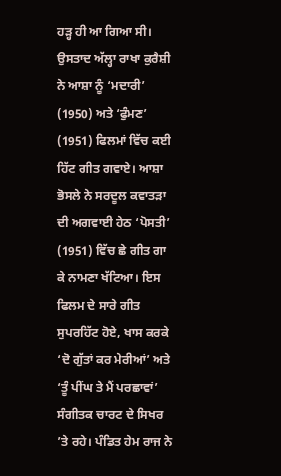ਹੜ੍ਹ ਹੀ ਆ ਗਿਆ ਸੀ। ਉਸਤਾਦ ਅੱਲ੍ਹਾ ਰਾਖਾ ਕੁਰੈਸ਼ੀ ਨੇ ਆਸ਼ਾ ਨੂੰ ‘ਮਦਾਰੀ’ (1950) ਅਤੇ ‘ਫੁੰਮਣ’ (1951) ਫਿਲਮਾਂ ਵਿੱਚ ਕਈ ਹਿੱਟ ਗੀਤ ਗਵਾਏ। ਆਸ਼ਾ ਭੋਸਲੇ ਨੇ ਸਰਦੂਲ ਕਵਾਤੜਾ ਦੀ ਅਗਵਾਈ ਹੇਠ ‘ਪੋਸਤੀ’ (1951) ਵਿੱਚ ਛੇ ਗੀਤ ਗਾ ਕੇ ਨਾਮਣਾ ਖੱਟਿਆ। ਇਸ ਫਿਲਮ ਦੇ ਸਾਰੇ ਗੀਤ ਸੁਪਰਹਿੱਟ ਹੋਏ, ਖਾਸ ਕਰਕੇ ‘ਦੋ ਗੁੱਤਾਂ ਕਰ ਮੇਰੀਆਂ’ ਅਤੇ ‘ਤੂੰ ਪੀਂਘ ਤੇ ਮੈਂ ਪਰਛਾਵਾਂ’ ਸੰਗੀਤਕ ਚਾਰਟ ਦੇ ਸਿਖਰ ’ਤੇ ਰਹੇ। ਪੰਡਿਤ ਹੇਮ ਰਾਜ ਨੇ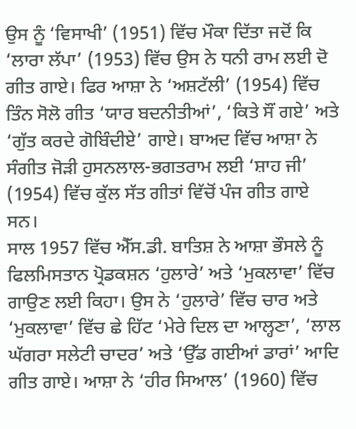ਉਸ ਨੂੰ ‘ਵਿਸਾਖੀ’ (1951) ਵਿੱਚ ਮੌਕਾ ਦਿੱਤਾ ਜਦੋਂ ਕਿ ‘ਲਾਰਾ ਲੱਪਾ’ (1953) ਵਿੱਚ ਉਸ ਨੇ ਧਨੀ ਰਾਮ ਲਈ ਦੋ ਗੀਤ ਗਾਏ। ਫਿਰ ਆਸ਼ਾ ਨੇ ‘ਅਸ਼ਟੱਲੀ’ (1954) ਵਿੱਚ ਤਿੰਨ ਸੋਲੋ ਗੀਤ ‘ਯਾਰ ਬਦਨੀਤੀਆਂ’, ‘ਕਿਤੇ ਸੌਂ ਗਏ’ ਅਤੇ ‘ਗੁੱਤ ਕਰਦੇ ਗੋਬਿੰਦੀਏ’ ਗਾਏ। ਬਾਅਦ ਵਿੱਚ ਆਸ਼ਾ ਨੇ ਸੰਗੀਤ ਜੋੜੀ ਹੁਸਨਲਾਲ-ਭਗਤਰਾਮ ਲਈ ‘ਸ਼ਾਹ ਜੀ’ (1954) ਵਿੱਚ ਕੁੱਲ ਸੱਤ ਗੀਤਾਂ ਵਿੱਚੋਂ ਪੰਜ ਗੀਤ ਗਾਏ ਸਨ।
ਸਾਲ 1957 ਵਿੱਚ ਐੱਸ.ਡੀ. ਬਾਤਿਸ਼ ਨੇ ਆਸ਼ਾ ਭੌਸਲੇ ਨੂੰ ਫਿਲਮਿਸਤਾਨ ਪ੍ਰੋਡਕਸ਼ਨ ‘ਹੁਲਾਰੇ’ ਅਤੇ ‘ਮੁਕਲਾਵਾ’ ਵਿੱਚ ਗਾਉਣ ਲਈ ਕਿਹਾ। ਉਸ ਨੇ ‘ਹੁਲਾਰੇ’ ਵਿੱਚ ਚਾਰ ਅਤੇ ‘ਮੁਕਲਾਵਾ’ ਵਿੱਚ ਛੇ ਹਿੱਟ ‘ਮੇਰੇ ਦਿਲ ਦਾ ਆਲ੍ਹਣਾ’, ‘ਲਾਲ ਘੱਗਰਾ ਸਲੇਟੀ ਚਾਦਰ’ ਅਤੇ ‘ਉੱਡ ਗਈਆਂ ਡਾਰਾਂ’ ਆਦਿ ਗੀਤ ਗਾਏ। ਆਸ਼ਾ ਨੇ ‘ਹੀਰ ਸਿਆਲ’ (1960) ਵਿੱਚ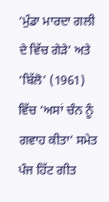‘ਮੁੰਡਾ ਮਾਰਦਾ ਗਲੀ ਦੇ ਵਿੱਚ ਗੇੜੇ’ ਅਤੇ ‘ਬਿੱਲੋ’ (1961) ਵਿੱਚ ‘ਅਸਾਂ ਚੰਨ ਨੂੰ ਗਵਾਹ ਕੀਤਾ’ ਸਮੇਤ ਪੰਜ ਹਿੱਟ ਗੀਤ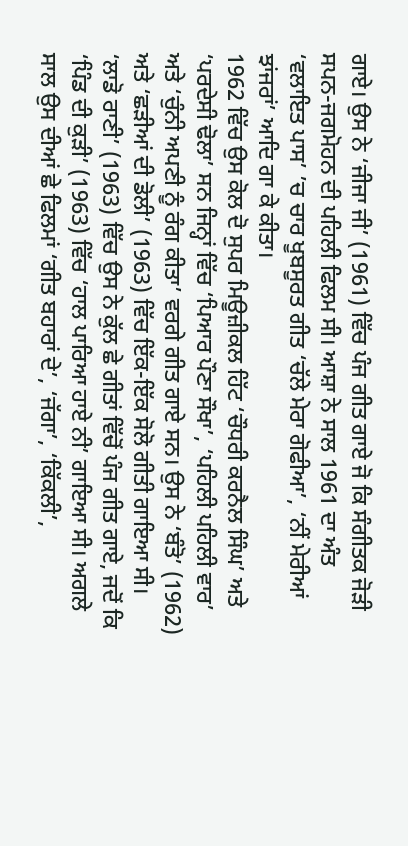ਗਾਏ। ਉਸ ਨੇ ‘ਜੀਜਾ ਜੀ’ (1961) ਵਿੱਚ ਪੰਜ ਗੀਤ ਗਾਏ ਜੋ ਕਿ ਸੰਗੀਤਕ ਜੋੜੀ ਸਪਨ-ਜਗਮੋਹਨ ਦੀ ਪਹਿਲੀ ਫਿਲਮ ਸੀ। ਆਸ਼ਾ ਨੇ ਸਾਲ 1961 ਦਾ ਅੰਤ ‘ਵਲਾਇਤ ਪਾਸ’ ’ਚ ਚਾਰ ਖੂਬਸੂਰਤ ਗੀਤ ‘ਚੱਲੇ ਮੇਰਾ ਗੋਫੀਆ’, ‘ਨੀਂ ਮੇਰੀਆਂ ਝਾਂਜਰਾਂ’ ਆਦਿ ਗਾ ਕੇ ਕੀਤਾ।
1962 ਵਿੱਚ ਉਸ ਕੋਲ ਦੋ ਸੁਪਰ ਮਿਊਜ਼ੀਕਲ ਹਿੱਟ ‘ਚੌਧਰੀ ਕਰਨੈਲ ਸਿੰਘ’ ਅਤੇ ‘ਪਰਦੇਸੀ ਢੋਲਾ’ ਸਨ ਜਿਨ੍ਹਾਂ ਵਿੱਚ ‘ਪਿਆਰ ਪੌਣਾ ਸੌਖਾ’, ‘ਪਹਿਲੀ ਪਹਿਲੀ ਵਾਰ’ ਅਤੇ ‘ਚੁੰਨੀ ਅਪਣੀ ਨੂੰ ਰੰਗ ਕੀਤਾ’ ਵਰਗੇ ਗੀਤ ਗਾਏ ਸਨ। ਉਸ ਨੇ ‘ਬੰਤੋ’ (1962) ਅਤੇ ‘ਛੜੀਆਂ ਦੀ ਡੋਲੀ’ (1963) ਵਿੱਚ ਇੱਕ-ਇੱਕ ਸੋਲੋ ਗੀਤੀ ਗਾਇਆ ਸੀ। ‘ਲਾਡੋ ਰਾਣੀ’ (1963) ਵਿੱਚ ਉਸ ਨੇ ਕੁੱਲ ਛੇ ਗੀਤਾਂ ਵਿੱਚੋਂ ਪੰਜ ਗੀਤ ਗਾਏ, ਜਦੋਂ ਕਿ ‘ਪਿੰਡ ਦੀ ਕੁੜੀ’ (1963) ਵਿੱਚ ‘ਹਾਲ ਪਾਰਿਆ ਹਾਏ ਨੀ’ ਗਾਇਆ ਸੀ। ਅਗਲੇ ਸਾਲ ਉਸ ਦੀਆਂ ਛੇ ਫਿਲਮਾਂ ‘ਗੀਤ ਬਹਾਰਾਂ ਦੇ’, ‘ਜੱਗਾ’, ‘ਕਿੱਕਲੀ’,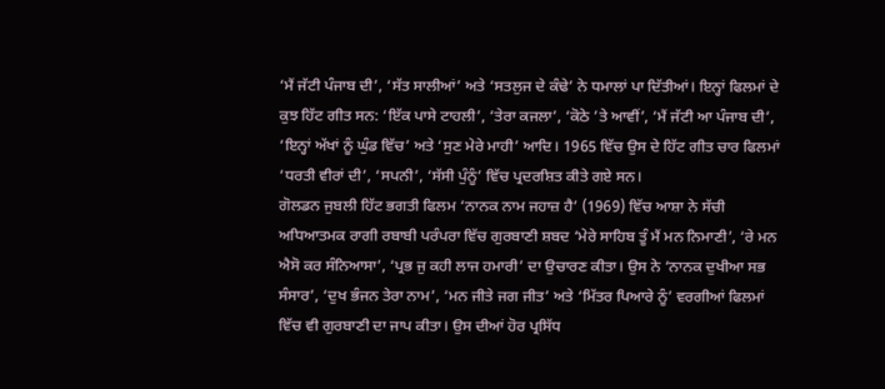‘ਮੈਂ ਜੱਟੀ ਪੰਜਾਬ ਦੀ’, ‘ਸੱਤ ਸਾਲੀਆਂ’ ਅਤੇ ‘ਸਤਲੁਜ ਦੇ ਕੰਢੇ’ ਨੇ ਧਮਾਲਾਂ ਪਾ ਦਿੱਤੀਆਂ। ਇਨ੍ਹਾਂ ਫਿਲਮਾਂ ਦੇ ਕੁਝ ਹਿੱਟ ਗੀਤ ਸਨ: ‘ਇੱਕ ਪਾਸੇ ਟਾਹਲੀ’, ‘ਤੇਰਾ ਕਜਲਾ’, ‘ਕੋਠੇ ’ਤੇ ਆਵੀਂ’, ‘ਮੈਂ ਜੱਟੀ ਆ ਪੰਜਾਬ ਦੀ’, ‘ਇਨ੍ਹਾਂ ਅੱਖਾਂ ਨੂੰ ਘੁੰਡ ਵਿੱਚ’ ਅਤੇ ‘ਸੁਣ ਮੇਰੇ ਮਾਹੀ’ ਆਦਿ। 1965 ਵਿੱਚ ਉਸ ਦੇ ਹਿੱਟ ਗੀਤ ਚਾਰ ਫਿਲਮਾਂ ‘ਧਰਤੀ ਵੀਰਾਂ ਦੀ’, ‘ਸਪਨੀ’, ‘ਸੱਸੀ ਪੁੰਨੂੰ’ ਵਿੱਚ ਪ੍ਰਦਰਸ਼ਿਤ ਕੀਤੇ ਗਏ ਸਨ।
ਗੋਲਡਨ ਜੁਬਲੀ ਹਿੱਟ ਭਗਤੀ ਫਿਲਮ ‘ਨਾਨਕ ਨਾਮ ਜਹਾਜ਼ ਹੈ’ (1969) ਵਿੱਚ ਆਸ਼ਾ ਨੇ ਸੱਚੀ ਅਧਿਆਤਮਕ ਰਾਗੀ ਰਬਾਬੀ ਪਰੰਪਰਾ ਵਿੱਚ ਗੁਰਬਾਣੀ ਸ਼ਬਦ ‘ਮੇਰੇ ਸਾਹਿਬ ਤੂੰ ਮੈਂ ਮਨ ਨਿਮਾਣੀ’, ‘ਰੇ ਮਨ ਐਸੋ ਕਰ ਸੰਨਿਆਸਾ’, ‘ਪ੍ਰਭ ਜੁ ਕਹੀ ਲਾਜ ਹਮਾਰੀ’ ਦਾ ਉਚਾਰਣ ਕੀਤਾ। ਉਸ ਨੇ ‘ਨਾਨਕ ਦੁਖੀਆ ਸਭ ਸੰਸਾਰ’, ‘ਦੁਖ ਭੰਜਨ ਤੇਰਾ ਨਾਮ’, ‘ਮਨ ਜੀਤੇ ਜਗ ਜੀਤ’ ਅਤੇ ‘ਮਿੱਤਰ ਪਿਆਰੇ ਨੂੰ’ ਵਰਗੀਆਂ ਫਿਲਮਾਂ ਵਿੱਚ ਵੀ ਗੁਰਬਾਣੀ ਦਾ ਜਾਪ ਕੀਤਾ। ਉਸ ਦੀਆਂ ਹੋਰ ਪ੍ਰਸਿੱਧ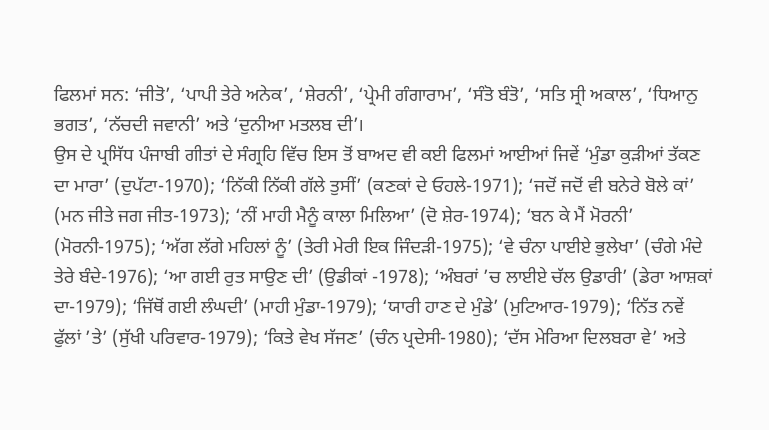ਫਿਲਮਾਂ ਸਨ: ‘ਜੀਤੋ’, ‘ਪਾਪੀ ਤੇਰੇ ਅਨੇਕ’, ‘ਸ਼ੇਰਨੀ’, ‘ਪ੍ਰੇਮੀ ਗੰਗਾਰਾਮ’, ‘ਸੰਤੋ ਬੰਤੋ’, ‘ਸਤਿ ਸ੍ਰੀ ਅਕਾਲ’, ‘ਧਿਆਨੁ ਭਗਤ’, ‘ਨੱਚਦੀ ਜਵਾਨੀ’ ਅਤੇ ‘ਦੁਨੀਆ ਮਤਲਬ ਦੀ’।
ਉਸ ਦੇ ਪ੍ਰਸਿੱਧ ਪੰਜਾਬੀ ਗੀਤਾਂ ਦੇ ਸੰਗ੍ਰਹਿ ਵਿੱਚ ਇਸ ਤੋਂ ਬਾਅਦ ਵੀ ਕਈ ਫਿਲਮਾਂ ਆਈਆਂ ਜਿਵੇਂ ‘ਮੁੰਡਾ ਕੁੜੀਆਂ ਤੱਕਣ ਦਾ ਮਾਰਾ’ (ਦੁਪੱਟਾ-1970); ‘ਨਿੱਕੀ ਨਿੱਕੀ ਗੱਲੇ ਤੁਸੀਂ’ (ਕਣਕਾਂ ਦੇ ਓਹਲੇ-1971); ‘ਜਦੋਂ ਜਦੋਂ ਵੀ ਬਨੇਰੇ ਬੋਲੇ ਕਾਂ’ (ਮਨ ਜੀਤੇ ਜਗ ਜੀਤ-1973); ‘ਨੀਂ ਮਾਹੀ ਮੈਨੂੰ ਕਾਲਾ ਮਿਲਿਆ’ (ਦੋ ਸ਼ੇਰ-1974); ‘ਬਨ ਕੇ ਮੈਂ ਮੋਰਨੀ’ (ਮੋਰਨੀ-1975); ‘ਅੱਗ ਲੱਗੇ ਮਹਿਲਾਂ ਨੂੰ’ (ਤੇਰੀ ਮੇਰੀ ਇਕ ਜਿੰਦੜੀ-1975); ‘ਵੇ ਚੰਨਾ ਪਾਈਏ ਭੁਲੇਖਾ’ (ਚੰਗੇ ਮੰਦੇ ਤੇਰੇ ਬੰਦੇ-1976); ‘ਆ ਗਈ ਰੁਤ ਸਾਉਣ ਦੀ’ (ਉਡੀਕਾਂ -1978); ‘ਅੰਬਰਾਂ ’ਚ ਲਾਈਏ ਚੱਲ ਉਡਾਰੀ’ (ਡੇਰਾ ਆਸ਼ਕਾਂ ਦਾ-1979); ‘ਜਿੱਥੋਂ ਗਈ ਲੰਘਦੀ’ (ਮਾਹੀ ਮੁੰਡਾ-1979); ‘ਯਾਰੀ ਹਾਣ ਦੇ ਮੁੰਡੇ’ (ਮੁਟਿਆਰ-1979); ‘ਨਿੱਤ ਨਵੇਂ ਫੁੱਲਾਂ ’ਤੇ’ (ਸੁੱਖੀ ਪਰਿਵਾਰ-1979); ‘ਕਿਤੇ ਵੇਖ ਸੱਜਣ’ (ਚੰਨ ਪ੍ਰਦੇਸੀ-1980); ‘ਦੱਸ ਮੇਰਿਆ ਦਿਲਬਰਾ ਵੇ’ ਅਤੇ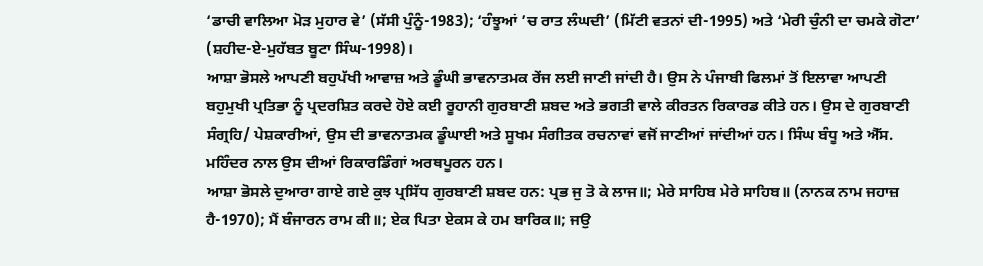‘ਡਾਚੀ ਵਾਲਿਆ ਮੋੜ ਮੁਹਾਰ ਵੇ’ (ਸੱਸੀ ਪੁੰਨੂੰ-1983); ‘ਹੰਝੂਆਂ ’ਚ ਰਾਤ ਲੰਘਦੀ’ (ਮਿੱਟੀ ਵਤਨਾਂ ਦੀ-1995) ਅਤੇ ‘ਮੇਰੀ ਚੁੰਨੀ ਦਾ ਚਮਕੇ ਗੋਟਾ’ (ਸ਼ਹੀਦ-ਏ-ਮੁਹੱਬਤ ਬੂਟਾ ਸਿੰਘ-1998)।
ਆਸ਼ਾ ਭੋਸਲੇ ਆਪਣੀ ਬਹੁਪੱਖੀ ਆਵਾਜ਼ ਅਤੇ ਡੂੰਘੀ ਭਾਵਨਾਤਮਕ ਰੇਂਜ ਲਈ ਜਾਣੀ ਜਾਂਦੀ ਹੈ। ਉਸ ਨੇ ਪੰਜਾਬੀ ਫਿਲਮਾਂ ਤੋਂ ਇਲਾਵਾ ਆਪਣੀ ਬਹੁਮੁਖੀ ਪ੍ਰਤਿਭਾ ਨੂੰ ਪ੍ਰਦਰਸ਼ਿਤ ਕਰਦੇ ਹੋਏ ਕਈ ਰੂਹਾਨੀ ਗੁਰਬਾਣੀ ਸ਼ਬਦ ਅਤੇ ਭਗਤੀ ਵਾਲੇ ਕੀਰਤਨ ਰਿਕਾਰਡ ਕੀਤੇ ਹਨ। ਉਸ ਦੇ ਗੁਰਬਾਣੀ ਸੰਗ੍ਰਹਿ/ ਪੇਸ਼ਕਾਰੀਆਂ, ਉਸ ਦੀ ਭਾਵਨਾਤਮਕ ਡੂੰਘਾਈ ਅਤੇ ਸੂਖਮ ਸੰਗੀਤਕ ਰਚਨਾਵਾਂ ਵਜੋਂ ਜਾਣੀਆਂ ਜਾਂਦੀਆਂ ਹਨ। ਸਿੰਘ ਬੰਧੂ ਅਤੇ ਐੱਸ. ਮਹਿੰਦਰ ਨਾਲ ਉਸ ਦੀਆਂ ਰਿਕਾਰਡਿੰਗਾਂ ਅਰਥਪੂਰਨ ਹਨ।
ਆਸ਼ਾ ਭੋਸਲੇ ਦੁਆਰਾ ਗਾਏ ਗਏ ਕੁਝ ਪ੍ਰਸਿੱਧ ਗੁਰਬਾਣੀ ਸ਼ਬਦ ਹਨ: ਪ੍ਰਭ ਜੁ ਤੋ ਕੇ ਲਾਜ॥; ਮੇਰੇ ਸਾਹਿਬ ਮੇਰੇ ਸਾਹਿਬ॥ (ਨਾਨਕ ਨਾਮ ਜਹਾਜ਼ ਹੈ-1970); ਮੈਂ ਬੰਜਾਰਨ ਰਾਮ ਕੀ॥; ਏਕ ਪਿਤਾ ਏਕਸ ਕੇ ਹਮ ਬਾਰਿਕ॥; ਜਉ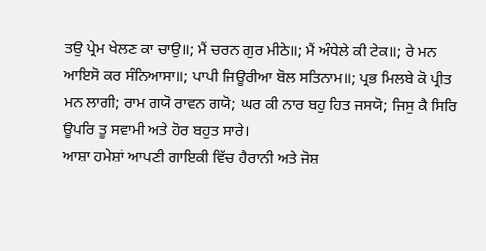ਤਉ ਪ੍ਰੇਮ ਖੇਲਣ ਕਾ ਚਾਉ॥; ਮੈਂ ਚਰਨ ਗੁਰ ਮੀਠੇ॥; ਮੈਂ ਅੰਧੇਲੇ ਕੀ ਟੇਕ॥; ਰੇ ਮਨ ਆਇਸੋ ਕਰ ਸੰਨਿਆਸਾ॥; ਪਾਪੀ ਜਿਊਰੀਆ ਬੋਲ ਸਤਿਨਾਮ॥; ਪ੍ਰਭ ਮਿਲਬੇ ਕੋ ਪ੍ਰੀਤ ਮਨ ਲਾਗੀ; ਰਾਮ ਗਯੋ ਰਾਵਨ ਗਯੋ; ਘਰ ਕੀ ਨਾਰ ਬਹੁ ਹਿਤ ਜਸਯੋ; ਜਿਸੁ ਕੈ ਸਿਰਿ ਊਪਰਿ ਤੂ ਸਵਾਮੀ ਅਤੇ ਹੋਰ ਬਹੁਤ ਸਾਰੇ।
ਆਸ਼ਾ ਹਮੇਸ਼ਾਂ ਆਪਣੀ ਗਾਇਕੀ ਵਿੱਚ ਹੈਰਾਨੀ ਅਤੇ ਜੋਸ਼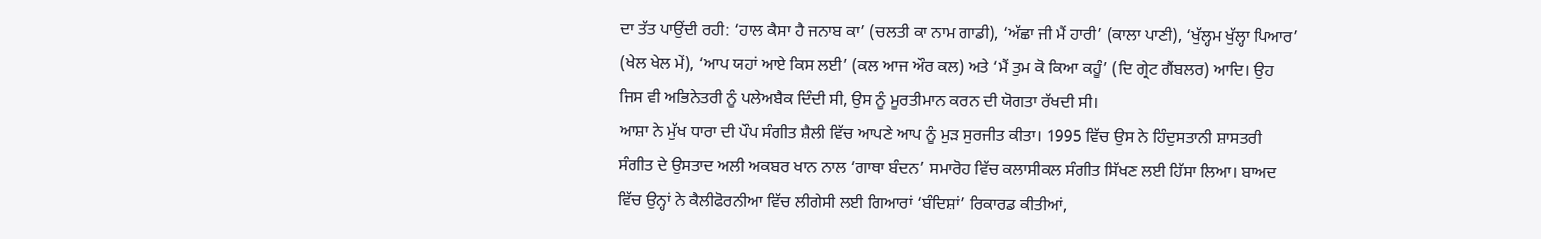ਦਾ ਤੱਤ ਪਾਉਂਦੀ ਰਹੀ: ‘ਹਾਲ ਕੈਸਾ ਹੈ ਜਨਾਬ ਕਾ’ (ਚਲਤੀ ਕਾ ਨਾਮ ਗਾਡੀ), ‘ਅੱਛਾ ਜੀ ਮੈਂ ਹਾਰੀ’ (ਕਾਲਾ ਪਾਣੀ), ‘ਖੁੱਲ੍ਹਮ ਖੁੱਲ੍ਹਾ ਪਿਆਰ’ (ਖੇਲ ਖੇਲ ਮੇਂ), ‘ਆਪ ਯਹਾਂ ਆਏ ਕਿਸ ਲਈ’ (ਕਲ ਆਜ ਔਰ ਕਲ) ਅਤੇ ‘ਮੈਂ ਤੁਮ ਕੋ ਕਿਆ ਕਹੂੰ’ (ਦਿ ਗ੍ਰੇਟ ਗੈਂਬਲਰ) ਆਦਿ। ਉਹ ਜਿਸ ਵੀ ਅਭਿਨੇਤਰੀ ਨੂੰ ਪਲੇਅਬੈਕ ਦਿੰਦੀ ਸੀ, ਉਸ ਨੂੰ ਮੂਰਤੀਮਾਨ ਕਰਨ ਦੀ ਯੋਗਤਾ ਰੱਖਦੀ ਸੀ।
ਆਸ਼ਾ ਨੇ ਮੁੱਖ ਧਾਰਾ ਦੀ ਪੌਪ ਸੰਗੀਤ ਸ਼ੈਲੀ ਵਿੱਚ ਆਪਣੇ ਆਪ ਨੂੰ ਮੁੜ ਸੁਰਜੀਤ ਕੀਤਾ। 1995 ਵਿੱਚ ਉਸ ਨੇ ਹਿੰਦੁਸਤਾਨੀ ਸ਼ਾਸਤਰੀ ਸੰਗੀਤ ਦੇ ਉਸਤਾਦ ਅਲੀ ਅਕਬਰ ਖਾਨ ਨਾਲ ‘ਗਾਥਾ ਬੰਦਨ’ ਸਮਾਰੋਹ ਵਿੱਚ ਕਲਾਸੀਕਲ ਸੰਗੀਤ ਸਿੱਖਣ ਲਈ ਹਿੱਸਾ ਲਿਆ। ਬਾਅਦ ਵਿੱਚ ਉਨ੍ਹਾਂ ਨੇ ਕੈਲੀਫੋਰਨੀਆ ਵਿੱਚ ਲੀਗੇਸੀ ਲਈ ਗਿਆਰਾਂ ‘ਬੰਦਿਸ਼ਾਂ’ ਰਿਕਾਰਡ ਕੀਤੀਆਂ,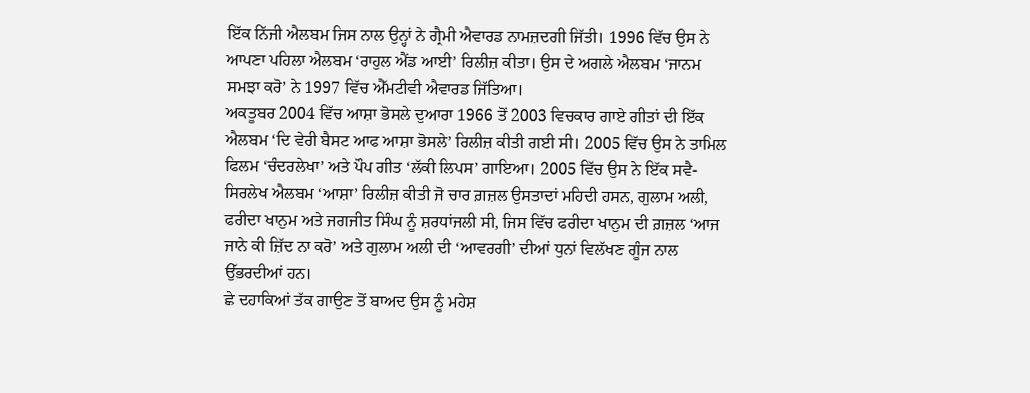ਇੱਕ ਨਿੱਜੀ ਐਲਬਮ ਜਿਸ ਨਾਲ ਉਨ੍ਹਾਂ ਨੇ ਗ੍ਰੈਮੀ ਐਵਾਰਡ ਨਾਮਜ਼ਦਗੀ ਜਿੱਤੀ। 1996 ਵਿੱਚ ਉਸ ਨੇ ਆਪਣਾ ਪਹਿਲਾ ਐਲਬਮ ‘ਰਾਹੁਲ ਐਂਡ ਆਈ’ ਰਿਲੀਜ਼ ਕੀਤਾ। ਉਸ ਦੇ ਅਗਲੇ ਐਲਬਮ ‘ਜਾਨਮ ਸਮਝਾ ਕਰੋ’ ਨੇ 1997 ਵਿੱਚ ਐੱਮਟੀਵੀ ਐਵਾਰਡ ਜਿੱਤਿਆ।
ਅਕਤੂਬਰ 2004 ਵਿੱਚ ਆਸ਼ਾ ਭੋਸਲੇ ਦੁਆਰਾ 1966 ਤੋਂ 2003 ਵਿਚਕਾਰ ਗਾਏ ਗੀਤਾਂ ਦੀ ਇੱਕ ਐਲਬਮ ‘ਦਿ ਵੇਰੀ ਬੈਸਟ ਆਫ ਆਸ਼ਾ ਭੋਸਲੇ’ ਰਿਲੀਜ਼ ਕੀਤੀ ਗਈ ਸੀ। 2005 ਵਿੱਚ ਉਸ ਨੇ ਤਾਮਿਲ ਫਿਲਮ ‘ਚੰਦਰਲੇਖਾ’ ਅਤੇ ਪੌਪ ਗੀਤ ‘ਲੱਕੀ ਲਿਪਸ’ ਗਾਇਆ। 2005 ਵਿੱਚ ਉਸ ਨੇ ਇੱਕ ਸਵੈ-ਸਿਰਲੇਖ ਐਲਬਮ ‘ਆਸ਼ਾ’ ਰਿਲੀਜ਼ ਕੀਤੀ ਜੋ ਚਾਰ ਗ਼ਜ਼ਲ ਉਸਤਾਦਾਂ ਮਹਿਦੀ ਹਸਨ, ਗੁਲਾਮ ਅਲੀ, ਫਰੀਦਾ ਖਾਨੁਮ ਅਤੇ ਜਗਜੀਤ ਸਿੰਘ ਨੂੰ ਸ਼ਰਧਾਂਜਲੀ ਸੀ, ਜਿਸ ਵਿੱਚ ਫਰੀਦਾ ਖਾਨੁਮ ਦੀ ਗ਼ਜ਼ਲ ‘ਆਜ ਜਾਨੇ ਕੀ ਜ਼ਿੱਦ ਨਾ ਕਰੋ’ ਅਤੇ ਗੁਲਾਮ ਅਲੀ ਦੀ ‘ਆਵਰਗੀ’ ਦੀਆਂ ਧੁਨਾਂ ਵਿਲੱਖਣ ਗੂੰਜ ਨਾਲ ਉੱਭਰਦੀਆਂ ਹਨ।
ਛੇ ਦਹਾਕਿਆਂ ਤੱਕ ਗਾਉਣ ਤੋਂ ਬਾਅਦ ਉਸ ਨੂੰ ਮਹੇਸ਼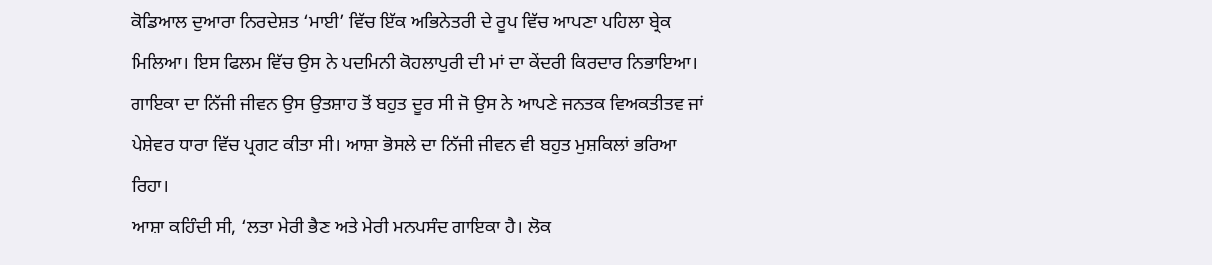ਕੋਡਿਆਲ ਦੁਆਰਾ ਨਿਰਦੇਸ਼ਤ ‘ਮਾਈ’ ਵਿੱਚ ਇੱਕ ਅਭਿਨੇਤਰੀ ਦੇ ਰੂਪ ਵਿੱਚ ਆਪਣਾ ਪਹਿਲਾ ਬ੍ਰੇਕ ਮਿਲਿਆ। ਇਸ ਫਿਲਮ ਵਿੱਚ ਉਸ ਨੇ ਪਦਮਿਨੀ ਕੋਹਲਾਪੁਰੀ ਦੀ ਮਾਂ ਦਾ ਕੇਂਦਰੀ ਕਿਰਦਾਰ ਨਿਭਾਇਆ। ਗਾਇਕਾ ਦਾ ਨਿੱਜੀ ਜੀਵਨ ਉਸ ਉਤਸ਼ਾਹ ਤੋਂ ਬਹੁਤ ਦੂਰ ਸੀ ਜੋ ਉਸ ਨੇ ਆਪਣੇ ਜਨਤਕ ਵਿਅਕਤੀਤਵ ਜਾਂ ਪੇਸ਼ੇਵਰ ਧਾਰਾ ਵਿੱਚ ਪ੍ਰਗਟ ਕੀਤਾ ਸੀ। ਆਸ਼ਾ ਭੋਸਲੇ ਦਾ ਨਿੱਜੀ ਜੀਵਨ ਵੀ ਬਹੁਤ ਮੁਸ਼ਕਿਲਾਂ ਭਰਿਆ ਰਿਹਾ।
ਆਸ਼ਾ ਕਹਿੰਦੀ ਸੀ, ‘ਲਤਾ ਮੇਰੀ ਭੈਣ ਅਤੇ ਮੇਰੀ ਮਨਪਸੰਦ ਗਾਇਕਾ ਹੈ। ਲੋਕ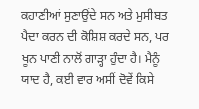ਕਹਾਣੀਆਂ ਸੁਣਾਉਂਦੇ ਸਨ ਅਤੇ ਮੁਸੀਬਤ ਪੈਦਾ ਕਰਨ ਦੀ ਕੋਸ਼ਿਸ਼ ਕਰਦੇ ਸਨ, ਪਰ ਖੂਨ ਪਾਣੀ ਨਾਲੋਂ ਗਾੜ੍ਹਾ ਹੁੰਦਾ ਹੈ। ਮੈਨੂੰ ਯਾਦ ਹੈ, ਕਈ ਵਾਰ ਅਸੀਂ ਦੋਵੇਂ ਕਿਸੇ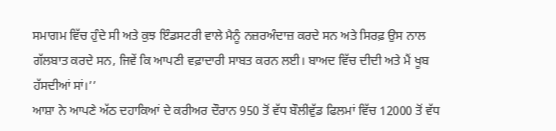ਸਮਾਗਮ ਵਿੱਚ ਹੁੰਦੇ ਸੀ ਅਤੇ ਕੁਝ ਇੰਡਸਟਰੀ ਵਾਲੇ ਮੈਨੂੰ ਨਜ਼ਰਅੰਦਾਜ਼ ਕਰਦੇ ਸਨ ਅਤੇ ਸਿਰਫ਼ ਉਸ ਨਾਲ ਗੱਲਬਾਤ ਕਰਦੇ ਸਨ, ਜਿਵੇਂ ਕਿ ਆਪਣੀ ਵਫ਼ਾਦਾਰੀ ਸਾਬਤ ਕਰਨ ਲਈ। ਬਾਅਦ ਵਿੱਚ ਦੀਦੀ ਅਤੇ ਮੈਂ ਖੂਬ ਹੱਸਦੀਆਂ ਸਾਂ।’’
ਆਸ਼ਾ ਨੇ ਆਪਣੇ ਅੱਠ ਦਹਾਕਿਆਂ ਦੇ ਕਰੀਅਰ ਦੌਰਾਨ 950 ਤੋਂ ਵੱਧ ਬੌਲੀਵੁੱਡ ਫਿਲਮਾਂ ਵਿੱਚ 12000 ਤੋਂ ਵੱਧ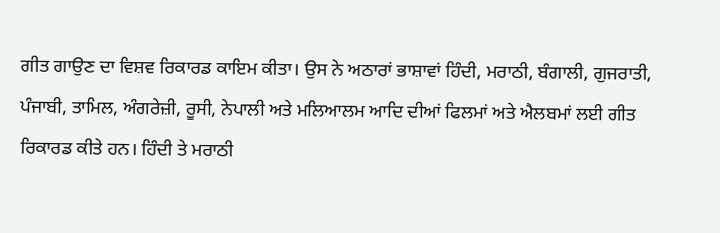ਗੀਤ ਗਾਉਣ ਦਾ ਵਿਸ਼ਵ ਰਿਕਾਰਡ ਕਾਇਮ ਕੀਤਾ। ਉਸ ਨੇ ਅਠਾਰਾਂ ਭਾਸ਼ਾਵਾਂ ਹਿੰਦੀ, ਮਰਾਠੀ, ਬੰਗਾਲੀ, ਗੁਜਰਾਤੀ, ਪੰਜਾਬੀ, ਤਾਮਿਲ, ਅੰਗਰੇਜ਼ੀ, ਰੂਸੀ, ਨੇਪਾਲੀ ਅਤੇ ਮਲਿਆਲਮ ਆਦਿ ਦੀਆਂ ਫਿਲਮਾਂ ਅਤੇ ਐਲਬਮਾਂ ਲਈ ਗੀਤ ਰਿਕਾਰਡ ਕੀਤੇ ਹਨ। ਹਿੰਦੀ ਤੇ ਮਰਾਠੀ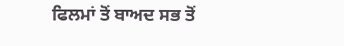ਫਿਲਮਾਂ ਤੋਂ ਬਾਅਦ ਸਭ ਤੋਂ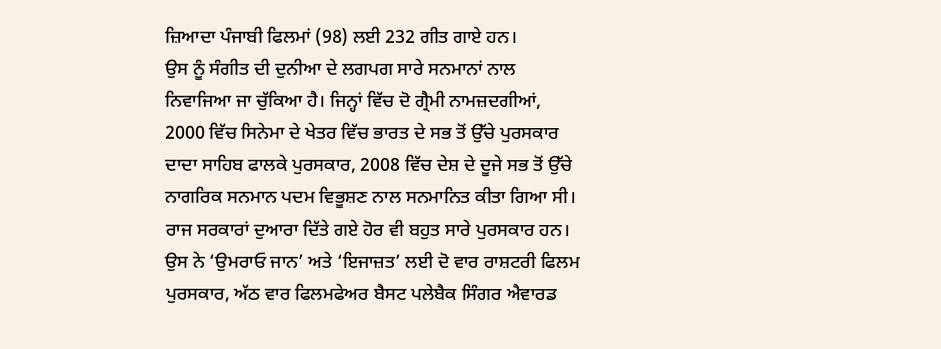ਜ਼ਿਆਦਾ ਪੰਜਾਬੀ ਫਿਲਮਾਂ (98) ਲਈ 232 ਗੀਤ ਗਾਏ ਹਨ।
ਉਸ ਨੂੰ ਸੰਗੀਤ ਦੀ ਦੁਨੀਆ ਦੇ ਲਗਪਗ ਸਾਰੇ ਸਨਮਾਨਾਂ ਨਾਲ ਨਿਵਾਜਿਆ ਜਾ ਚੁੱਕਿਆ ਹੈ। ਜਿਨ੍ਹਾਂ ਵਿੱਚ ਦੋ ਗ੍ਰੈਮੀ ਨਾਮਜ਼ਦਗੀਆਂ, 2000 ਵਿੱਚ ਸਿਨੇਮਾ ਦੇ ਖੇਤਰ ਵਿੱਚ ਭਾਰਤ ਦੇ ਸਭ ਤੋਂ ਉੱਚੇ ਪੁਰਸਕਾਰ ਦਾਦਾ ਸਾਹਿਬ ਫਾਲਕੇ ਪੁਰਸਕਾਰ, 2008 ਵਿੱਚ ਦੇਸ਼ ਦੇ ਦੂਜੇ ਸਭ ਤੋਂ ਉੱਚੇ ਨਾਗਰਿਕ ਸਨਮਾਨ ਪਦਮ ਵਿਭੂਸ਼ਣ ਨਾਲ ਸਨਮਾਨਿਤ ਕੀਤਾ ਗਿਆ ਸੀ। ਰਾਜ ਸਰਕਾਰਾਂ ਦੁਆਰਾ ਦਿੱਤੇ ਗਏ ਹੋਰ ਵੀ ਬਹੁਤ ਸਾਰੇ ਪੁਰਸਕਾਰ ਹਨ। ਉਸ ਨੇ ‘ਉਮਰਾਓ ਜਾਨ’ ਅਤੇ ‘ਇਜਾਜ਼ਤ’ ਲਈ ਦੋ ਵਾਰ ਰਾਸ਼ਟਰੀ ਫਿਲਮ ਪੁਰਸਕਾਰ, ਅੱਠ ਵਾਰ ਫਿਲਮਫੇਅਰ ਬੈਸਟ ਪਲੇਬੈਕ ਸਿੰਗਰ ਐਵਾਰਡ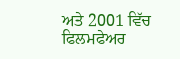ਅਤੇ 2001 ਵਿੱਚ ਫਿਲਮਫੇਅਰ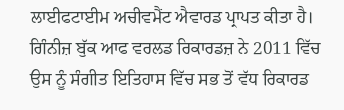ਲਾਈਫਟਾਈਮ ਅਚੀਵਮੈਂਟ ਐਵਾਰਡ ਪ੍ਰਾਪਤ ਕੀਤਾ ਹੈ। ਗਿੰਨੀਜ਼ ਬੁੱਕ ਆਫ ਵਰਲਡ ਰਿਕਾਰਡਜ਼ ਨੇ 2011 ਵਿੱਚ ਉਸ ਨੂੰ ਸੰਗੀਤ ਇਤਿਹਾਸ ਵਿੱਚ ਸਭ ਤੋਂ ਵੱਧ ਰਿਕਾਰਡ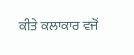ਕੀਤੇ ਕਲਾਕਾਰ ਵਜੋਂ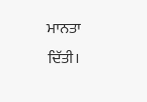ਮਾਨਤਾ ਦਿੱਤੀ।